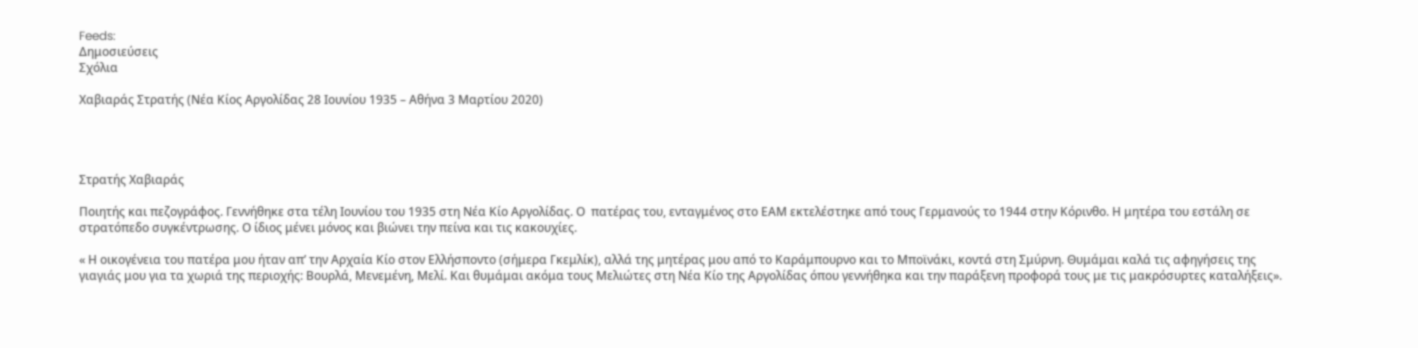Feeds:
Δημοσιεύσεις
Σχόλια

Χαβιαράς Στρατής (Νέα Κίος Αργολίδας 28 Ιουνίου 1935 – Αθήνα 3 Μαρτίου 2020)




Στρατής Χαβιαράς

Ποιητής και πεζογράφος. Γεννήθηκε στα τέλη Ιουνίου του 1935 στη Νέα Κίο Αργολίδας. Ο  πατέρας του, ενταγμένος στο ΕΑΜ εκτελέστηκε από τους Γερμανούς το 1944 στην Κόρινθο. Η μητέρα του εστάλη σε στρατόπεδο συγκέντρωσης. Ο ίδιος μένει μόνος και βιώνει την πείνα και τις κακουχίες.

« Η οικογένεια του πατέρα μου ήταν απ’ την Αρχαία Κίο στον Ελλήσποντο (σήμερα Γκεμλίκ), αλλά της μητέρας μου από το Καράμπουρνο και το Μποϊνάκι, κοντά στη Σμύρνη. Θυμάμαι καλά τις αφηγήσεις της γιαγιάς μου για τα χωριά της περιοχής: Βουρλά, Μενεμένη, Μελί. Και θυμάμαι ακόμα τους Μελιώτες στη Νέα Κίο της Αργολίδας όπου γεννήθηκα και την παράξενη προφορά τους με τις μακρόσυρτες καταλήξεις».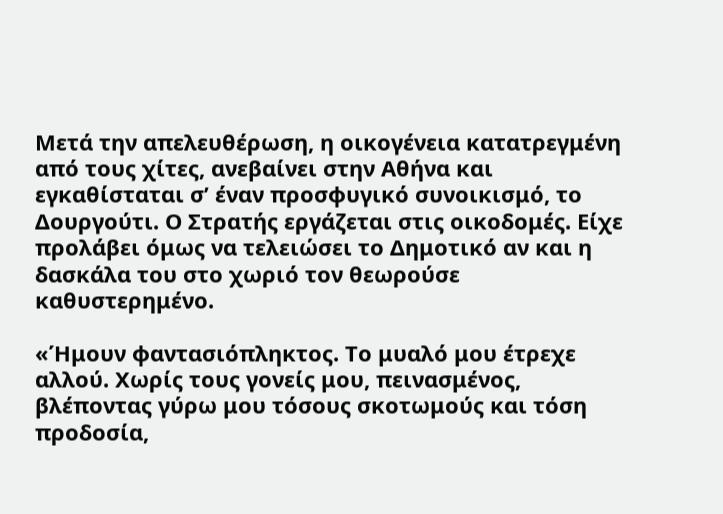Μετά την απελευθέρωση, η οικογένεια κατατρεγμένη από τους χίτες, ανεβαίνει στην Αθήνα και εγκαθίσταται σ’ έναν προσφυγικό συνοικισμό, το Δουργούτι. Ο Στρατής εργάζεται στις οικοδομές. Είχε προλάβει όμως να τελειώσει το Δημοτικό αν και η δασκάλα του στο χωριό τον θεωρούσε καθυστερημένο.

«Ήμουν φαντασιόπληκτος. Το μυαλό μου έτρεχε αλλού. Χωρίς τους γονείς μου, πεινασμένος, βλέποντας γύρω μου τόσους σκοτωμούς και τόση προδοσία,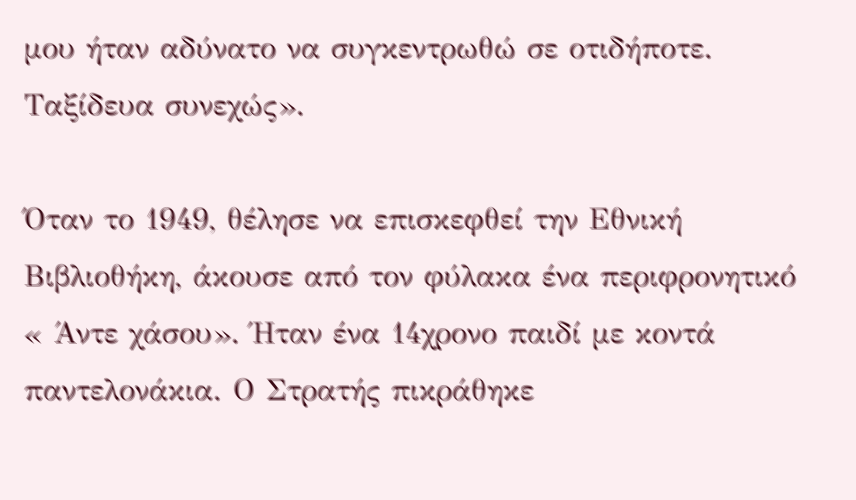μου ήταν αδύνατο να συγκεντρωθώ σε οτιδήποτε. Ταξίδευα συνεχώς».

Όταν το 1949, θέλησε να επισκεφθεί την Εθνική Βιβλιοθήκη, άκουσε από τον φύλακα ένα περιφρονητικό « Άντε χάσου». Ήταν ένα 14χρονο παιδί με κοντά παντελονάκια. Ο Στρατής πικράθηκε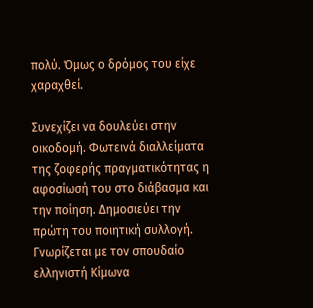πολύ. Όμως ο δρόμος του είχε χαραχθεί.

Συνεχίζει να δουλεύει στην οικοδομή. Φωτεινά διαλλείματα της ζοφερής πραγματικότητας η αφοσίωσή του στο διάβασμα και την ποίηση. Δημοσιεύει την πρώτη του ποιητική συλλογή. Γνωρίζεται με τον σπουδαίο ελληνιστή Κίμωνα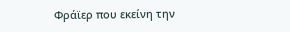Φράϊερ που εκείνη την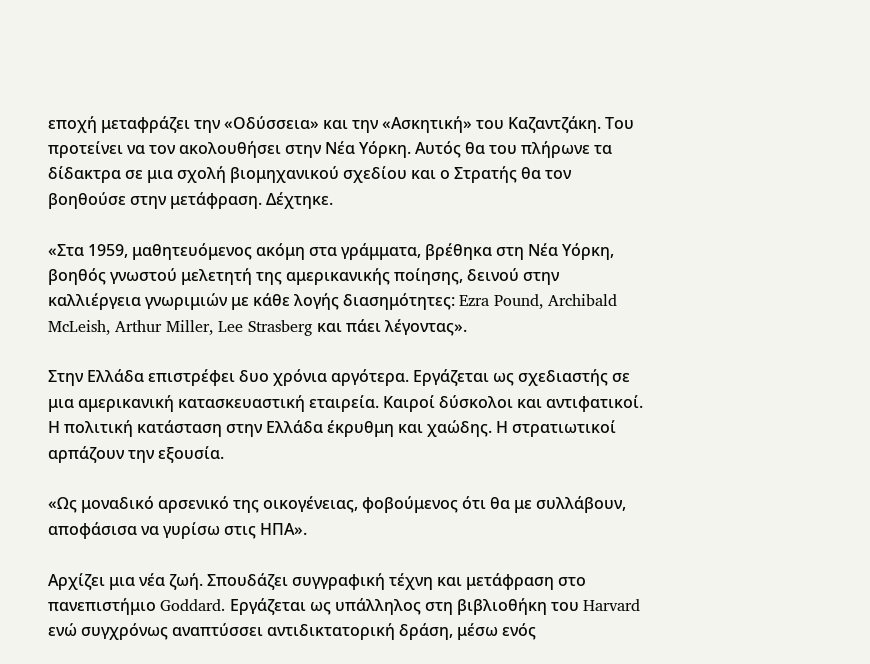εποχή μεταφράζει την «Οδύσσεια» και την «Ασκητική» του Καζαντζάκη. Του προτείνει να τον ακολουθήσει στην Νέα Υόρκη. Αυτός θα του πλήρωνε τα δίδακτρα σε μια σχολή βιομηχανικού σχεδίου και ο Στρατής θα τον βοηθούσε στην μετάφραση. Δέχτηκε.

«Στα 1959, μαθητευόμενος ακόμη στα γράμματα, βρέθηκα στη Νέα Υόρκη, βοηθός γνωστού μελετητή της αμερικανικής ποίησης, δεινού στην καλλιέργεια γνωριμιών με κάθε λογής διασημότητες: Ezra Pound, Archibald McLeish, Arthur Miller, Lee Strasberg και πάει λέγοντας».

Στην Ελλάδα επιστρέφει δυο χρόνια αργότερα. Εργάζεται ως σχεδιαστής σε μια αμερικανική κατασκευαστική εταιρεία. Καιροί δύσκολοι και αντιφατικοί. Η πολιτική κατάσταση στην Ελλάδα έκρυθμη και χαώδης. Η στρατιωτικοί αρπάζουν την εξουσία.

«Ως μοναδικό αρσενικό της οικογένειας, φοβούμενος ότι θα με συλλάβουν, αποφάσισα να γυρίσω στις ΗΠΑ».

Αρχίζει μια νέα ζωή. Σπουδάζει συγγραφική τέχνη και μετάφραση στο πανεπιστήμιο Goddard. Εργάζεται ως υπάλληλος στη βιβλιοθήκη του Harvard ενώ συγχρόνως αναπτύσσει αντιδικτατορική δράση, μέσω ενός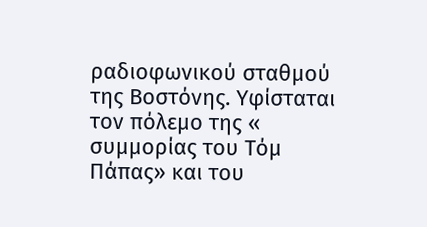ραδιοφωνικού σταθμού της Βοστόνης. Υφίσταται τον πόλεμο της « συμμορίας του Τόμ Πάπας» και του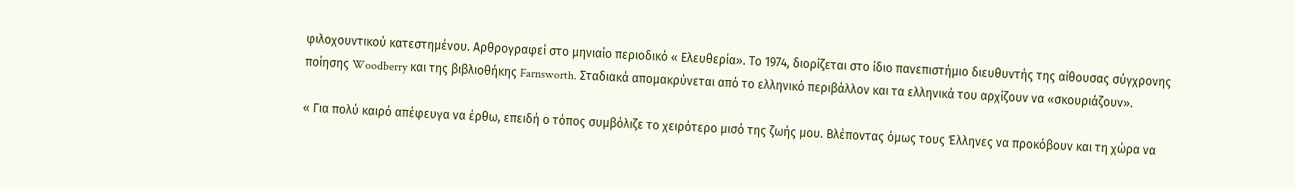φιλοχουντικού κατεστημένου. Αρθρογραφεί στο μηνιαίο περιοδικό « Ελευθερία». Το 1974, διορίζεται στο ίδιο πανεπιστήμιο διευθυντής της αίθουσας σύγχρονης ποίησης Woodberry και της βιβλιοθήκης Farnsworth. Σταδιακά απομακρύνεται από το ελληνικό περιβάλλον και τα ελληνικά του αρχίζουν να «σκουριάζουν».

« Για πολύ καιρό απέφευγα να έρθω, επειδή ο τόπος συμβόλιζε το χειρότερο μισό της ζωής μου. Βλέποντας όμως τους Έλληνες να προκόβουν και τη χώρα να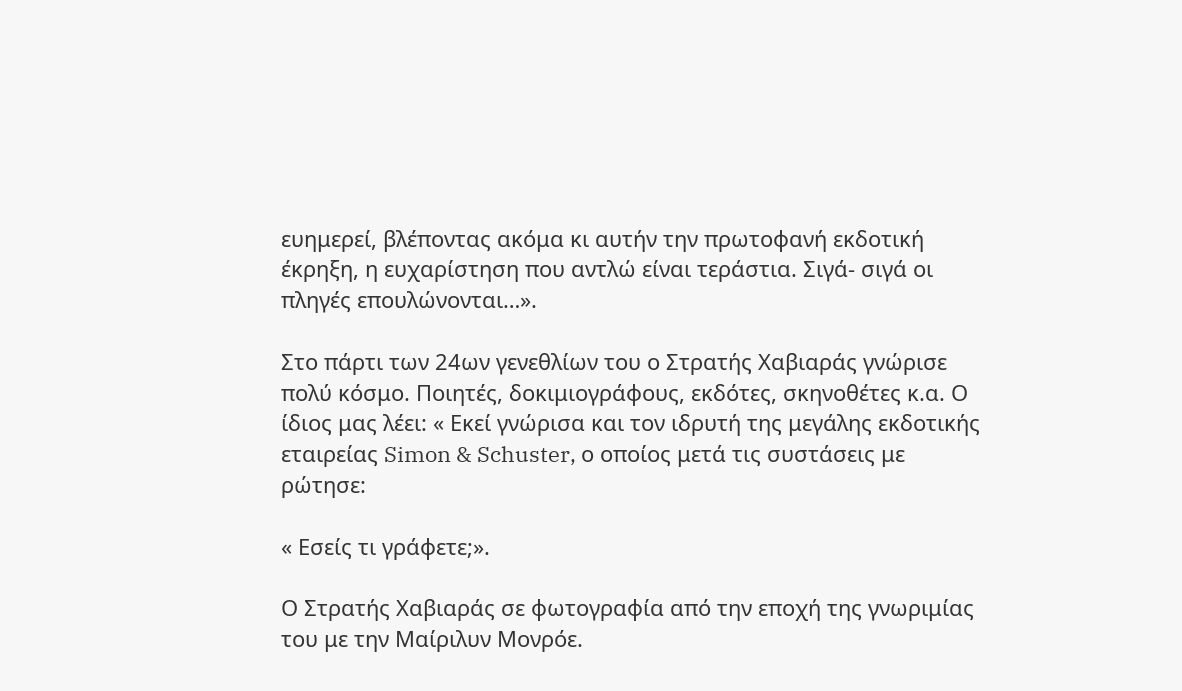ευημερεί, βλέποντας ακόμα κι αυτήν την πρωτοφανή εκδοτική έκρηξη, η ευχαρίστηση που αντλώ είναι τεράστια. Σιγά- σιγά οι πληγές επουλώνονται…».

Στο πάρτι των 24ων γενεθλίων του ο Στρατής Χαβιαράς γνώρισε πολύ κόσμο. Ποιητές, δοκιμιογράφους, εκδότες, σκηνοθέτες κ.α. Ο ίδιος μας λέει: « Εκεί γνώρισα και τον ιδρυτή της μεγάλης εκδοτικής εταιρείας Simon & Schuster, ο οποίος μετά τις συστάσεις με ρώτησε:

« Εσείς τι γράφετε;».

Ο Στρατής Χαβιαράς σε φωτογραφία από την εποχή της γνωριμίας του με την Μαίριλυν Μονρόε.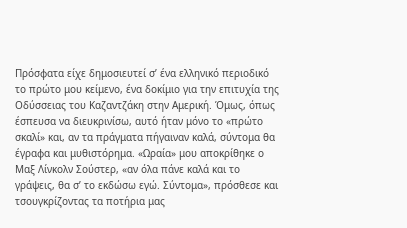Πρόσφατα είχε δημοσιευτεί σ’ ένα ελληνικό περιοδικό το πρώτο μου κείμενο, ένα δοκίμιο για την επιτυχία της Οδύσσειας του Καζαντζάκη στην Αμερική. Όμως, όπως έσπευσα να διευκρινίσω, αυτό ήταν μόνο το «πρώτο σκαλί» και, αν τα πράγματα πήγαιναν καλά, σύντομα θα έγραφα και μυθιστόρημα. «Ωραία» μου αποκρίθηκε ο Μαξ Λίνκολν Σούστερ, «αν όλα πάνε καλά και το γράψεις, θα σ’ το εκδώσω εγώ. Σύντομα», πρόσθεσε και τσουγκρίζοντας τα ποτήρια μας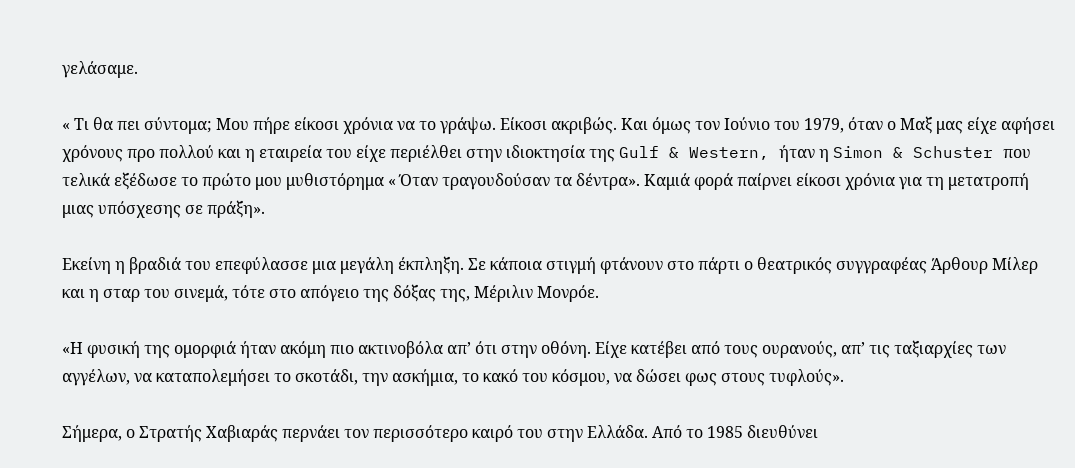γελάσαμε.

« Τι θα πει σύντομα; Μου πήρε είκοσι χρόνια να το γράψω. Είκοσι ακριβώς. Και όμως τον Ιούνιο του 1979, όταν ο Μαξ μας είχε αφήσει χρόνους προ πολλού και η εταιρεία του είχε περιέλθει στην ιδιοκτησία της Gulf & Western, ήταν η Simon & Schuster που τελικά εξέδωσε το πρώτο μου μυθιστόρημα « Όταν τραγουδούσαν τα δέντρα». Καμιά φορά παίρνει είκοσι χρόνια για τη μετατροπή μιας υπόσχεσης σε πράξη».

Εκείνη η βραδιά του επεφύλασσε μια μεγάλη έκπληξη. Σε κάποια στιγμή φτάνουν στο πάρτι ο θεατρικός συγγραφέας Άρθουρ Μίλερ και η σταρ του σινεμά, τότε στο απόγειο της δόξας της, Μέριλιν Μονρόε.

«Η φυσική της ομορφιά ήταν ακόμη πιο ακτινοβόλα απ’ ότι στην οθόνη. Είχε κατέβει από τους ουρανούς, απ’ τις ταξιαρχίες των αγγέλων, να καταπολεμήσει το σκοτάδι, την ασκήμια, το κακό του κόσμου, να δώσει φως στους τυφλούς».

Σήμερα, ο Στρατής Χαβιαράς περνάει τον περισσότερο καιρό του στην Ελλάδα. Από το 1985 διευθύνει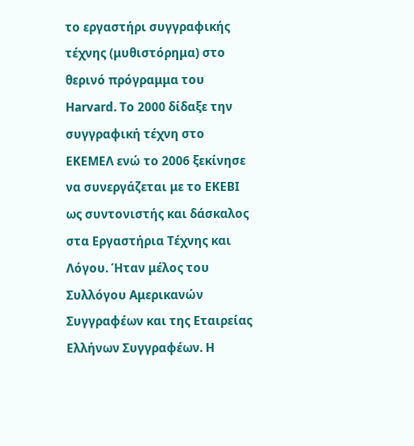το εργαστήρι συγγραφικής τέχνης (μυθιστόρημα) στο θερινό πρόγραμμα του Harvard. Το 2000 δίδαξε την συγγραφική τέχνη στο ΕΚΕΜΕΛ ενώ το 2006 ξεκίνησε να συνεργάζεται με το ΕΚΕΒΙ ως συντονιστής και δάσκαλος στα Εργαστήρια Τέχνης και Λόγου. Ήταν μέλος του Συλλόγου Αμερικανών Συγγραφέων και της Εταιρείας Ελλήνων Συγγραφέων. H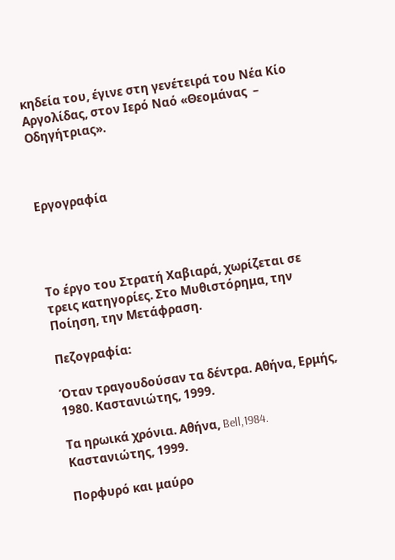κηδεία του, έγινε στη γενέτειρά του Νέα Κίο Αργολίδας, στον Ιερό Ναό «Θεομάνας  – Οδηγήτριας».



Εργογραφία




Το έργο του Στρατή Χαβιαρά, χωρίζεται σε τρεις κατηγορίες. Στο Μυθιστόρημα, την Ποίηση, την Μετάφραση.

Πεζογραφία:

Όταν τραγουδούσαν τα δέντρα. Αθήνα, Ερμής, 1980. Καστανιώτης, 1999.

Τα ηρωικά χρόνια. Αθήνα, Bell,1984. Καστανιώτης, 1999.

Πορφυρό και μαύρο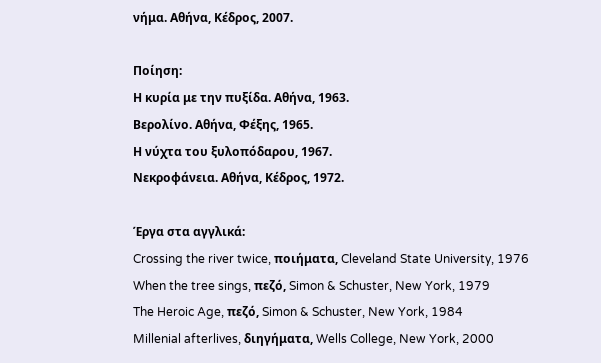νήμα. Αθήνα, Κέδρος, 2007.

Ποίηση:
Η κυρία με την πυξίδα. Αθήνα, 1963.
Βερολίνο. Αθήνα, Φέξης, 1965.
Η νύχτα του ξυλοπόδαρου, 1967.
Νεκροφάνεια. Αθήνα, Κέδρος, 1972.

Έργα στα αγγλικά:
Crossing the river twice, ποιήματα, Cleveland State University, 1976
When the tree sings, πεζό, Simon & Schuster, New York, 1979
The Heroic Age, πεζό, Simon & Schuster, New York, 1984
Millenial afterlives, διηγήματα, Wells College, New York, 2000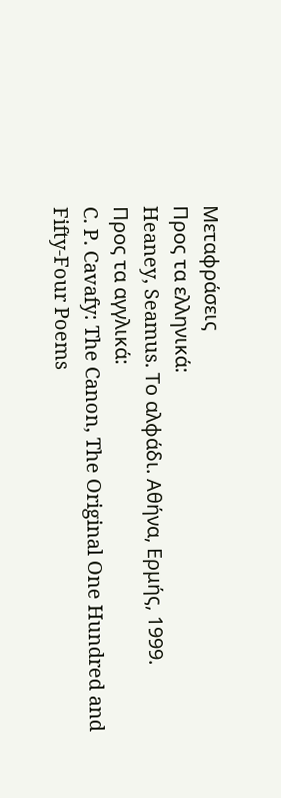Μεταφράσεις
Προς τα ελληνικά:
Heaney, Seamus. Το αλφάδι. Αθήνα, Ερμής, 1999.
Προς τα αγγλικά:
C. P. Cavafy: The Canon, The Original One Hundred and Fifty-Four Poems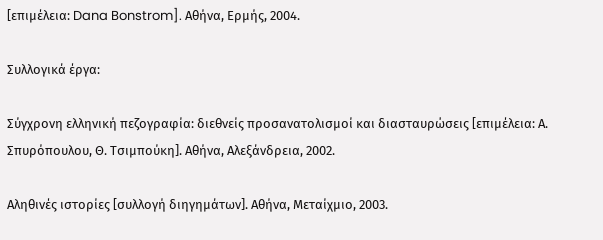[επιμέλεια: Dana Bonstrom]. Αθήνα, Ερμής, 2004.

Συλλογικά έργα:

Σύγχρονη ελληνική πεζογραφία: διεθνείς προσανατολισμοί και διασταυρώσεις [επιμέλεια: Α. Σπυρόπουλου, Θ. Τσιμπούκη]. Αθήνα, Αλεξάνδρεια, 2002.

Αληθινές ιστορίες [συλλογή διηγημάτων]. Αθήνα, Μεταίχμιο, 2003.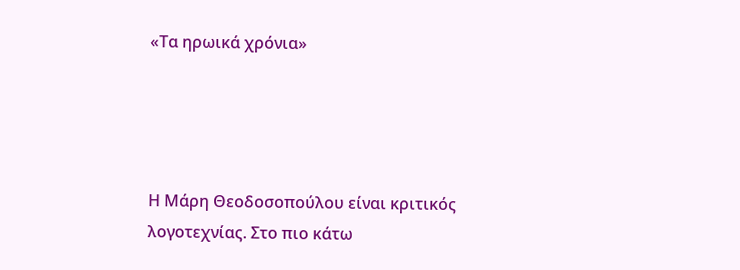«Τα ηρωικά χρόνια»




Η Μάρη Θεοδοσοπούλου είναι κριτικός λογοτεχνίας. Στο πιο κάτω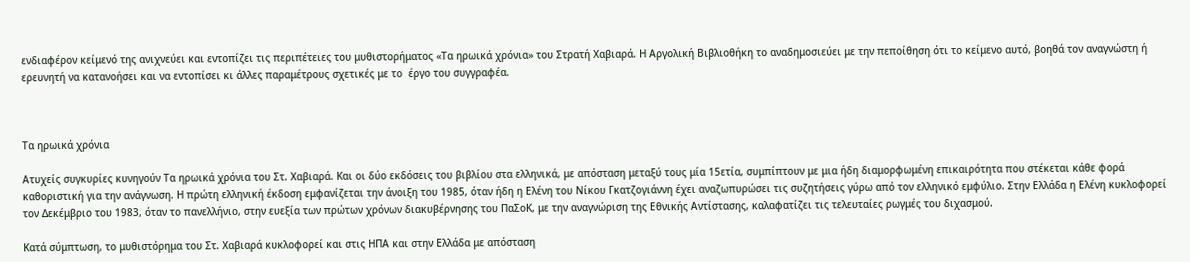ενδιαφέρον κείμενό της ανιχνεύει και εντοπίζει τις περιπέτειες του μυθιστορήματος «Τα ηρωικά χρόνια» του Στρατή Χαβιαρά. Η Αργολική Βιβλιοθήκη το αναδημοσιεύει με την πεποίθηση ότι το κείμενο αυτό, βοηθά τον αναγνώστη ή ερευνητή να κατανοήσει και να εντοπίσει κι άλλες παραμέτρους σχετικές με το  έργο του συγγραφέα.



Τα ηρωικά χρόνια

Ατυχείς συγκυρίες κυνηγούν Τα ηρωικά χρόνια του Στ. Χαβιαρά. Και οι δύο εκδόσεις του βιβλίου στα ελληνικά, με απόσταση μεταξύ τους μία 15ετία, συμπίπτουν με μια ήδη διαμορφωμένη επικαιρότητα που στέκεται κάθε φορά καθοριστική για την ανάγνωση. Η πρώτη ελληνική έκδοση εμφανίζεται την άνοιξη του 1985, όταν ήδη η Ελένη του Νίκου Γκατζογιάννη έχει αναζωπυρώσει τις συζητήσεις γύρω από τον ελληνικό εμφύλιο. Στην Ελλάδα η Ελένη κυκλοφορεί τον Δεκέμβριο του 1983, όταν το πανελλήνιο, στην ευεξία των πρώτων χρόνων διακυβέρνησης του ΠαΣοΚ, με την αναγνώριση της Εθνικής Αντίστασης, καλαφατίζει τις τελευταίες ρωγμές του διχασμού.

Κατά σύμπτωση, το μυθιστόρημα του Στ. Χαβιαρά κυκλοφορεί και στις ΗΠΑ και στην Ελλάδα με απόσταση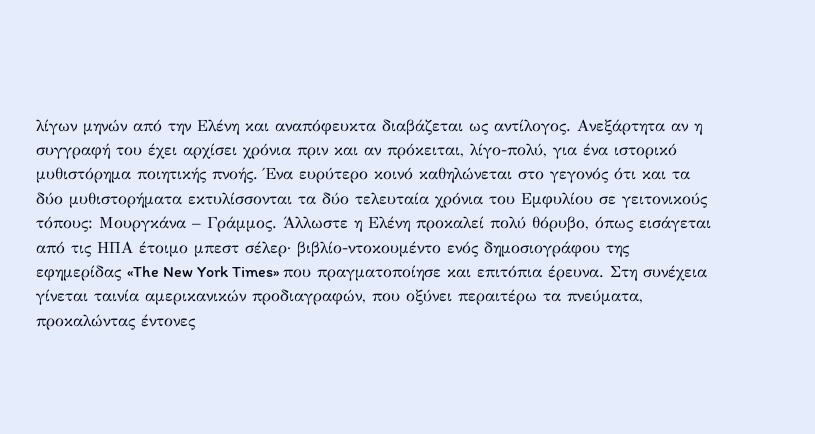λίγων μηνών από την Ελένη και αναπόφευκτα διαβάζεται ως αντίλογος. Ανεξάρτητα αν η συγγραφή του έχει αρχίσει χρόνια πριν και αν πρόκειται, λίγο-πολύ, για ένα ιστορικό μυθιστόρημα ποιητικής πνοής. Ένα ευρύτερο κοινό καθηλώνεται στο γεγονός ότι και τα δύο μυθιστορήματα εκτυλίσσονται τα δύο τελευταία χρόνια του Εμφυλίου σε γειτονικούς τόπους: Μουργκάνα – Γράμμος. Άλλωστε η Ελένη προκαλεί πολύ θόρυβο, όπως εισάγεται από τις ΗΠΑ έτοιμο μπεστ σέλερ· βιβλίο-ντοκουμέντο ενός δημοσιογράφου της εφημερίδας «The New York Times» που πραγματοποίησε και επιτόπια έρευνα. Στη συνέχεια γίνεται ταινία αμερικανικών προδιαγραφών, που οξύνει περαιτέρω τα πνεύματα, προκαλώντας έντονες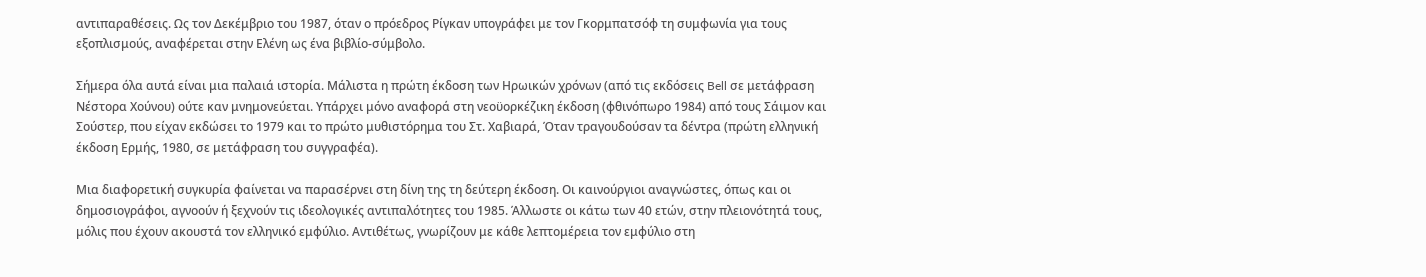αντιπαραθέσεις. Ως τον Δεκέμβριο του 1987, όταν ο πρόεδρος Ρίγκαν υπογράφει με τον Γκορμπατσόφ τη συμφωνία για τους εξοπλισμούς, αναφέρεται στην Ελένη ως ένα βιβλίο-σύμβολο.

Σήμερα όλα αυτά είναι μια παλαιά ιστορία. Μάλιστα η πρώτη έκδοση των Ηρωικών χρόνων (από τις εκδόσεις Bell σε μετάφραση Νέστορα Χούνου) ούτε καν μνημονεύεται. Υπάρχει μόνο αναφορά στη νεοϋορκέζικη έκδοση (φθινόπωρο 1984) από τους Σάιμον και Σούστερ, που είχαν εκδώσει το 1979 και το πρώτο μυθιστόρημα του Στ. Χαβιαρά, Όταν τραγουδούσαν τα δέντρα (πρώτη ελληνική έκδοση Ερμής, 1980, σε μετάφραση του συγγραφέα).

Μια διαφορετική συγκυρία φαίνεται να παρασέρνει στη δίνη της τη δεύτερη έκδοση. Οι καινούργιοι αναγνώστες, όπως και οι δημοσιογράφοι, αγνοούν ή ξεχνούν τις ιδεολογικές αντιπαλότητες του 1985. Άλλωστε οι κάτω των 40 ετών, στην πλειονότητά τους, μόλις που έχουν ακουστά τον ελληνικό εμφύλιο. Αντιθέτως, γνωρίζουν με κάθε λεπτομέρεια τον εμφύλιο στη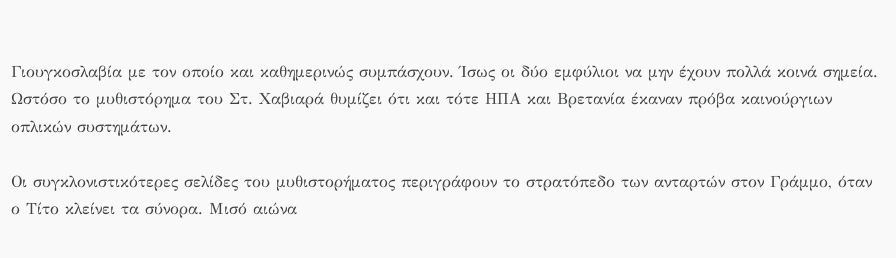Γιουγκοσλαβία με τον οποίο και καθημερινώς συμπάσχουν. Ίσως οι δύο εμφύλιοι να μην έχουν πολλά κοινά σημεία. Ωστόσο το μυθιστόρημα του Στ. Χαβιαρά θυμίζει ότι και τότε ΗΠΑ και Βρετανία έκαναν πρόβα καινούργιων οπλικών συστημάτων.

Οι συγκλονιστικότερες σελίδες του μυθιστορήματος περιγράφουν το στρατόπεδο των ανταρτών στον Γράμμο, όταν ο Τίτο κλείνει τα σύνορα. Μισό αιώνα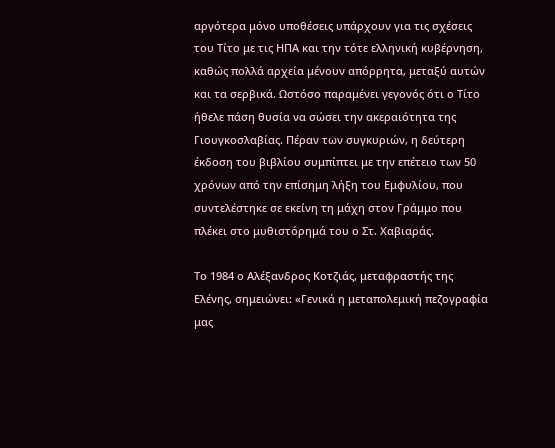αργότερα μόνο υποθέσεις υπάρχουν για τις σχέσεις του Τίτο με τις ΗΠΑ και την τότε ελληνική κυβέρνηση, καθώς πολλά αρχεία μένουν απόρρητα, μεταξύ αυτών και τα σερβικά. Ωστόσο παραμένει γεγονός ότι ο Τίτο ήθελε πάση θυσία να σώσει την ακεραιότητα της Γιουγκοσλαβίας. Πέραν των συγκυριών, η δεύτερη έκδοση του βιβλίου συμπίπτει με την επέτειο των 50 χρόνων από την επίσημη λήξη του Εμφυλίου, που συντελέστηκε σε εκείνη τη μάχη στον Γράμμο που πλέκει στο μυθιστόρημά του ο Στ. Χαβιαράς.

Το 1984 ο Αλέξανδρος Κοτζιάς, μεταφραστής της Ελένης, σημειώνει: «Γενικά η μεταπολεμική πεζογραφία μας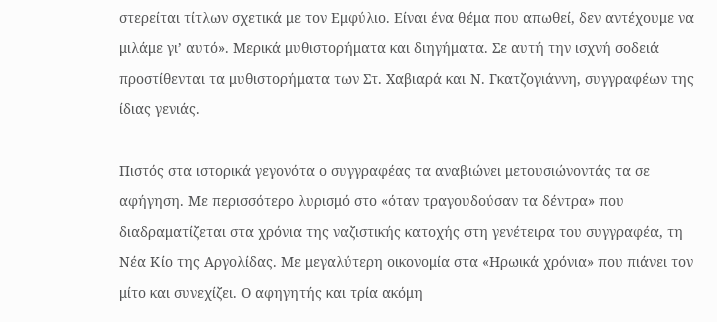στερείται τίτλων σχετικά με τον Εμφύλιο. Είναι ένα θέμα που απωθεί, δεν αντέχουμε να μιλάμε γι’ αυτό». Μερικά μυθιστορήματα και διηγήματα. Σε αυτή την ισχνή σοδειά προστίθενται τα μυθιστορήματα των Στ. Χαβιαρά και Ν. Γκατζογιάννη, συγγραφέων της ίδιας γενιάς.

Πιστός στα ιστορικά γεγονότα ο συγγραφέας τα αναβιώνει μετουσιώνοντάς τα σε αφήγηση. Με περισσότερο λυρισμό στο «όταν τραγουδούσαν τα δέντρα» που διαδραματίζεται στα χρόνια της ναζιστικής κατοχής στη γενέτειρα του συγγραφέα, τη Νέα Κίο της Αργολίδας. Με μεγαλύτερη οικονομία στα «Ηρωικά χρόνια» που πιάνει τον μίτο και συνεχίζει. Ο αφηγητής και τρία ακόμη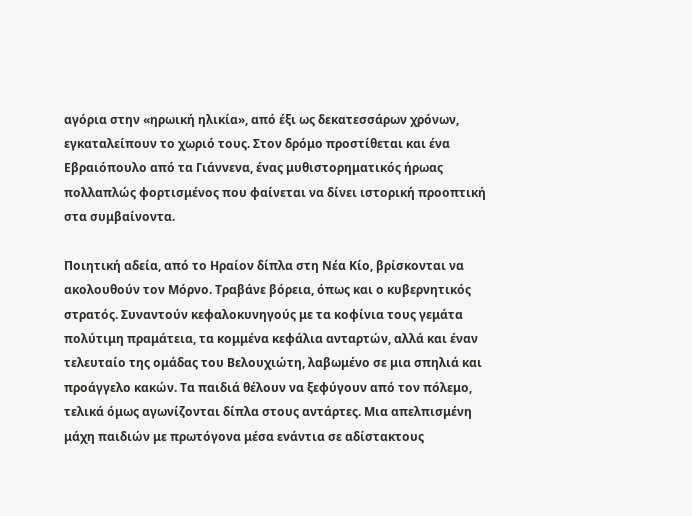αγόρια στην «ηρωική ηλικία», από έξι ως δεκατεσσάρων χρόνων, εγκαταλείπουν το χωριό τους. Στον δρόμο προστίθεται και ένα Εβραιόπουλο από τα Γιάννενα, ένας μυθιστορηματικός ήρωας πολλαπλώς φορτισμένος που φαίνεται να δίνει ιστορική προοπτική στα συμβαίνοντα.

Ποιητική αδεία, από το Ηραίον δίπλα στη Νέα Κίο, βρίσκονται να ακολουθούν τον Μόρνο. Τραβάνε βόρεια, όπως και ο κυβερνητικός στρατός. Συναντούν κεφαλοκυνηγούς με τα κοφίνια τους γεμάτα πολύτιμη πραμάτεια, τα κομμένα κεφάλια ανταρτών, αλλά και έναν τελευταίο της ομάδας του Βελουχιώτη, λαβωμένο σε μια σπηλιά και προάγγελο κακών. Τα παιδιά θέλουν να ξεφύγουν από τον πόλεμο, τελικά όμως αγωνίζονται δίπλα στους αντάρτες. Μια απελπισμένη μάχη παιδιών με πρωτόγονα μέσα ενάντια σε αδίστακτους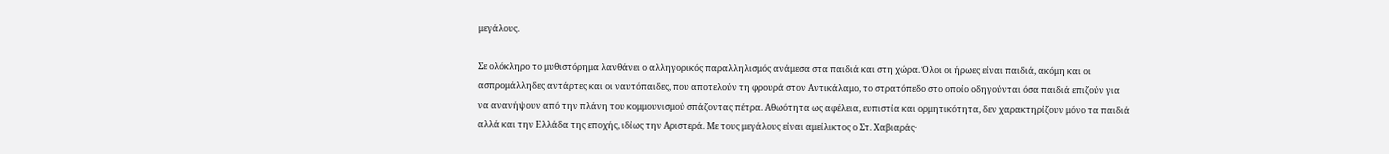μεγάλους.

Σε ολόκληρο το μυθιστόρημα λανθάνει ο αλληγορικός παραλληλισμός ανάμεσα στα παιδιά και στη χώρα. Όλοι οι ήρωες είναι παιδιά, ακόμη και οι ασπρομάλληδες αντάρτες και οι ναυτόπαιδες, που αποτελούν τη φρουρά στον Αντικάλαμο, το στρατόπεδο στο οποίο οδηγούνται όσα παιδιά επιζούν για να ανανήψουν από την πλάνη του κομμουνισμού σπάζοντας πέτρα. Αθωότητα ως αφέλεια, ευπιστία και ορμητικότητα, δεν χαρακτηρίζουν μόνο τα παιδιά αλλά και την Ελλάδα της εποχής, ιδίως την Αριστερά. Με τους μεγάλους είναι αμείλικτος ο Στ. Χαβιαράς·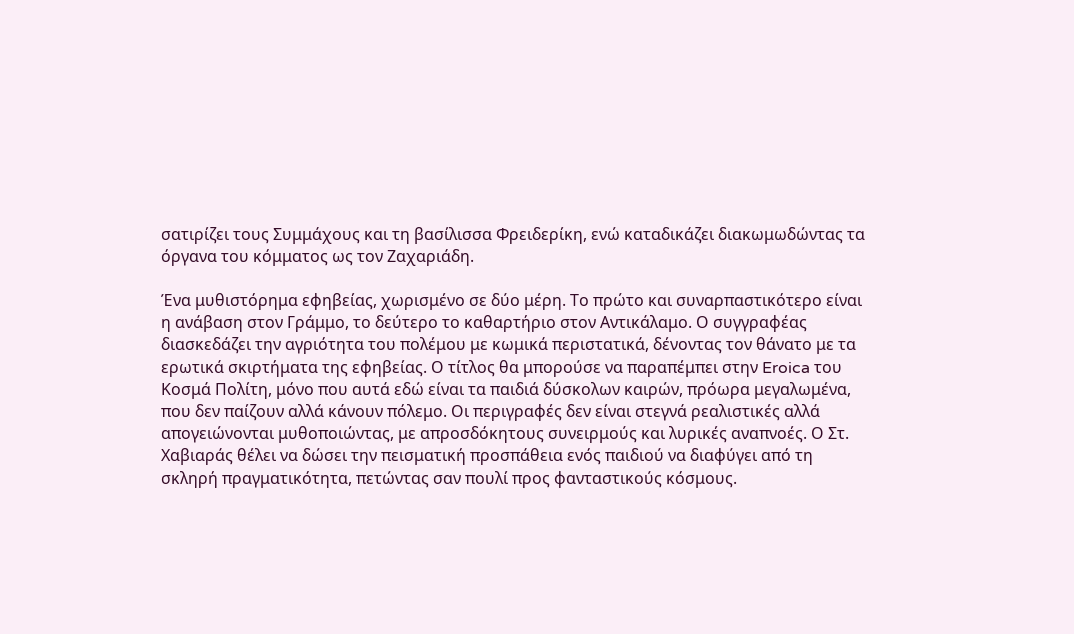σατιρίζει τους Συμμάχους και τη βασίλισσα Φρειδερίκη, ενώ καταδικάζει διακωμωδώντας τα όργανα του κόμματος ως τον Ζαχαριάδη.

Ένα μυθιστόρημα εφηβείας, χωρισμένο σε δύο μέρη. Το πρώτο και συναρπαστικότερο είναι η ανάβαση στον Γράμμο, το δεύτερο το καθαρτήριο στον Αντικάλαμο. Ο συγγραφέας διασκεδάζει την αγριότητα του πολέμου με κωμικά περιστατικά, δένοντας τον θάνατο με τα ερωτικά σκιρτήματα της εφηβείας. Ο τίτλος θα μπορούσε να παραπέμπει στην Eroica του Κοσμά Πολίτη, μόνο που αυτά εδώ είναι τα παιδιά δύσκολων καιρών, πρόωρα μεγαλωμένα, που δεν παίζουν αλλά κάνουν πόλεμο. Οι περιγραφές δεν είναι στεγνά ρεαλιστικές αλλά απογειώνονται μυθοποιώντας, με απροσδόκητους συνειρμούς και λυρικές αναπνοές. Ο Στ. Χαβιαράς θέλει να δώσει την πεισματική προσπάθεια ενός παιδιού να διαφύγει από τη σκληρή πραγματικότητα, πετώντας σαν πουλί προς φανταστικούς κόσμους.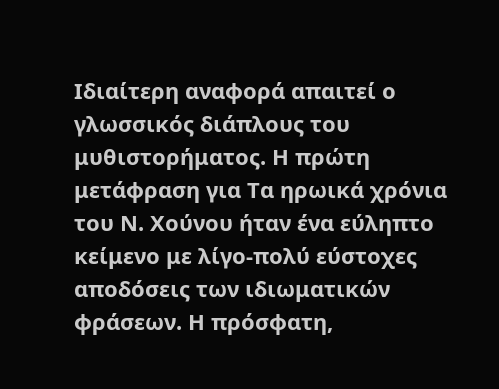Ιδιαίτερη αναφορά απαιτεί ο γλωσσικός διάπλους του μυθιστορήματος. Η πρώτη μετάφραση για Τα ηρωικά χρόνια του Ν. Χούνου ήταν ένα εύληπτο κείμενο με λίγο-πολύ εύστοχες αποδόσεις των ιδιωματικών φράσεων. Η πρόσφατη,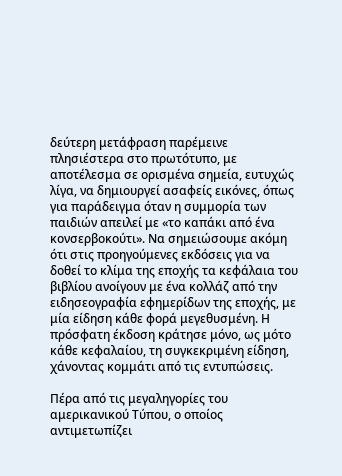δεύτερη μετάφραση παρέμεινε πλησιέστερα στο πρωτότυπο, με αποτέλεσμα σε ορισμένα σημεία, ευτυχώς λίγα, να δημιουργεί ασαφείς εικόνες, όπως για παράδειγμα όταν η συμμορία των παιδιών απειλεί με «το καπάκι από ένα κονσερβοκούτι». Να σημειώσουμε ακόμη ότι στις προηγούμενες εκδόσεις για να δοθεί το κλίμα της εποχής τα κεφάλαια του βιβλίου ανοίγουν με ένα κολλάζ από την ειδησεογραφία εφημερίδων της εποχής, με μία είδηση κάθε φορά μεγεθυσμένη. Η πρόσφατη έκδοση κράτησε μόνο, ως μότο κάθε κεφαλαίου, τη συγκεκριμένη είδηση, χάνοντας κομμάτι από τις εντυπώσεις.

Πέρα από τις μεγαληγορίες του αμερικανικού Τύπου, ο οποίος αντιμετωπίζει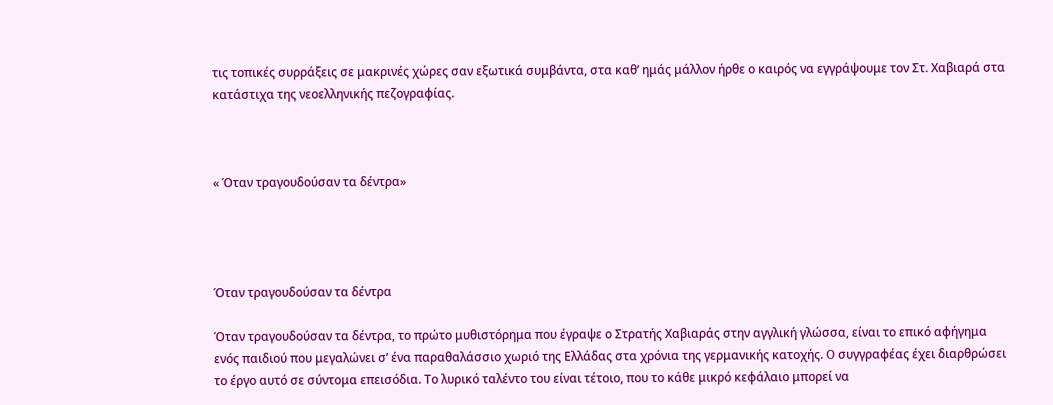τις τοπικές συρράξεις σε μακρινές χώρες σαν εξωτικά συμβάντα, στα καθ’ ημάς μάλλον ήρθε ο καιρός να εγγράψουμε τον Στ. Χαβιαρά στα κατάστιχα της νεοελληνικής πεζογραφίας.



« Όταν τραγουδούσαν τα δέντρα»




Όταν τραγουδούσαν τα δέντρα

Όταν τραγουδούσαν τα δέντρα, το πρώτο μυθιστόρημα που έγραψε ο Στρατής Χαβιαράς στην αγγλική γλώσσα, είναι το επικό αφήγημα ενός παιδιού που μεγαλώνει σ’ ένα παραθαλάσσιο χωριό της Ελλάδας στα χρόνια της γερμανικής κατοχής. O συγγραφέας έχει διαρθρώσει το έργο αυτό σε σύντομα επεισόδια. Το λυρικό ταλέντο του είναι τέτοιο, που το κάθε μικρό κεφάλαιο μπορεί να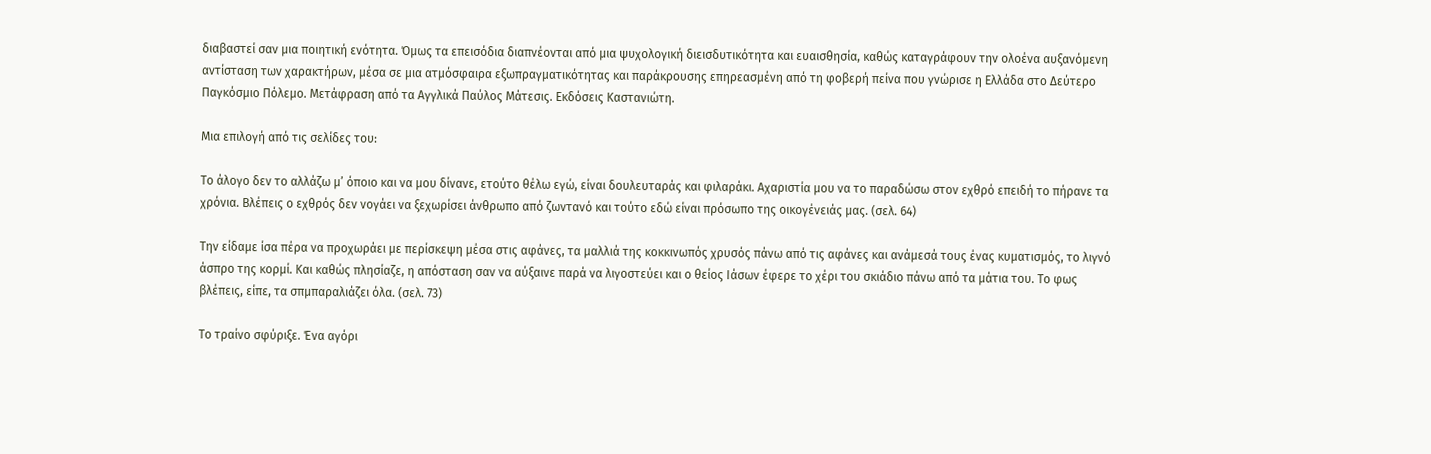διαβαστεί σαν μια ποιητική ενότητα. Όμως τα επεισόδια διαπνέονται από μια ψυχολογική διεισδυτικότητα και ευαισθησία, καθώς καταγράφουν την ολοένα αυξανόμενη αντίσταση των χαρακτήρων, μέσα σε μια ατμόσφαιρα εξωπραγματικότητας και παράκρουσης επηρεασμένη από τη φοβερή πείνα που γνώρισε η Ελλάδα στο Δεύτερο Παγκόσμιο Πόλεμο. Μετάφραση από τα Αγγλικά Παύλος Μάτεσις. Εκδόσεις Καστανιώτη.

Μια επιλογή από τις σελίδες του:

Το άλογο δεν το αλλάζω μ’ όποιο και να μου δίνανε, ετούτο θέλω εγώ, είναι δουλευταράς και φιλαράκι. Αχαριστία μου να το παραδώσω στον εχθρό επειδή το πήρανε τα χρόνια. Βλέπεις ο εχθρός δεν νογάει να ξεχωρίσει άνθρωπο από ζωντανό και τούτο εδώ είναι πρόσωπο της οικογένειάς μας. (σελ. 64)

Την είδαμε ίσα πέρα να προχωράει με περίσκεψη μέσα στις αφάνες, τα μαλλιά της κοκκινωπός χρυσός πάνω από τις αφάνες και ανάμεσά τους ένας κυματισμός, το λιγνό άσπρο της κορμί. Και καθώς πλησίαζε, η απόσταση σαν να αύξαινε παρά να λιγοστεύει και ο θείος Ιάσων έφερε το χέρι του σκιάδιο πάνω από τα μάτια του. Το φως βλέπεις, είπε, τα σπμπαραλιάζει όλα. (σελ. 73)

Το τραίνο σφύριξε. Ένα αγόρι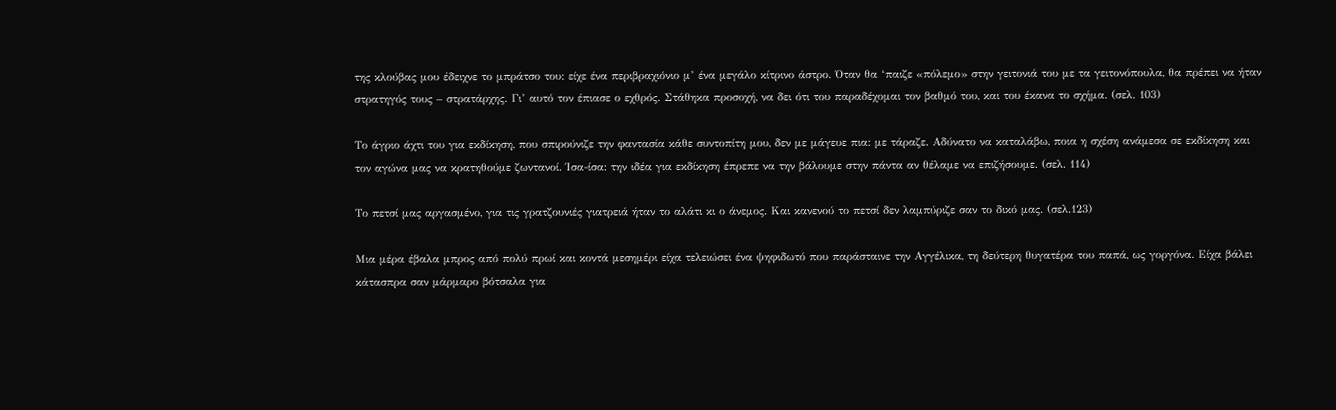της κλούβας μου έδειχνε το μπράτσο του: είχε ένα περιβραχιόνιο μ’ ένα μεγάλο κίτρινο άστρο. Όταν θα ‘παιζε «πόλεμο» στην γειτονιά του με τα γειτονόπουλα, θα πρέπει να ήταν στρατηγός τους – στρατάρχης. Γι’ αυτό τον έπιασε ο εχθρός. Στάθηκα προσοχή, να δει ότι του παραδέχομαι τον βαθμό του, και του έκανα το σχήμα. (σελ. 103)

Το άγριο άχτι του για εκδίκηση, που σπιρούνιζε την φαντασία κάθε συντοπίτη μου, δεν με μάγευε πια: με τάραζε. Αδύνατο να καταλάβω, ποια η σχέση ανάμεσα σε εκδίκηση και τον αγώνα μας να κρατηθούμε ζωντανοί. Ίσα-ίσα: την ιδέα για εκδίκηση έπρεπε να την βάλουμε στην πάντα αν θέλαμε να επιζήσουμε. (σελ. 114)

Το πετσί μας αργασμένο, για τις γρατζουνιές γιατρειά ήταν το αλάτι κι ο άνεμος. Και κανενού το πετσί δεν λαμπύριζε σαν το δικό μας. (σελ.123)

Μια μέρα έβαλα μπρος από πολύ πρωί και κοντά μεσημέρι είχα τελειώσει ένα ψηφιδωτό που παράσταινε την Αγγέλικα, τη δεύτερη θυγατέρα του παπά, ως γοργόνα. Είχα βάλει κάτασπρα σαν μάρμαρο βότσαλα για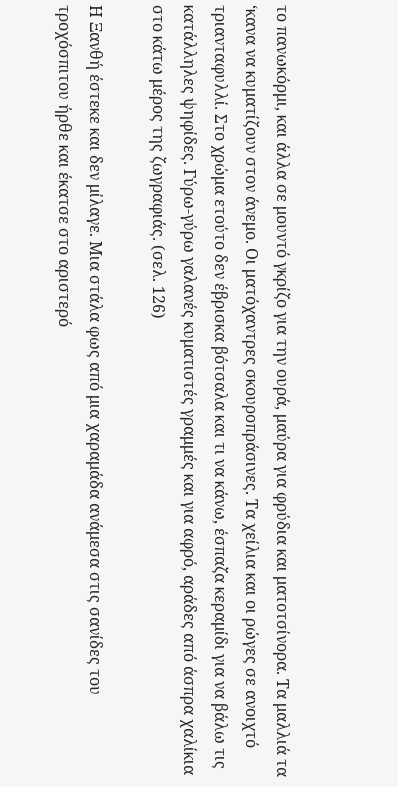το πανωκόρμι, και άλλα σε μουντό γκρίζο για την ουρά, μαύρα για φρύδια και ματοτσίνορα. Τα μαλλιά τα ‘κανα να κυματίζουν στον άνεμο. Οι ματόχαντρες σκουροπράσινες. Τα χείλια και οι ρώγες σε ανοιχτό τριανταφυλλί. Στο χρώμα ετούτο δεν έβρισκα βότσαλα και τι να κάνω, έσπαζα κεραμίδι για να βάλω τις κατάλληλες ψηφίδες. Γύρω-γύρω γαλανές κυματιστές γραμμές και για αφρό, αράδες από άσπρα χαλίκια στο κάτω μέρος της ζωγραφιάς. (σελ. 126)

Η Ξανθή έστεκε και δεν μίλαγε. Μια στάλα φως από μια χαραμάδα ανάμεσα στις σανίδες του τροχόσπιτου ήρθε και έκατσε στο αριστερό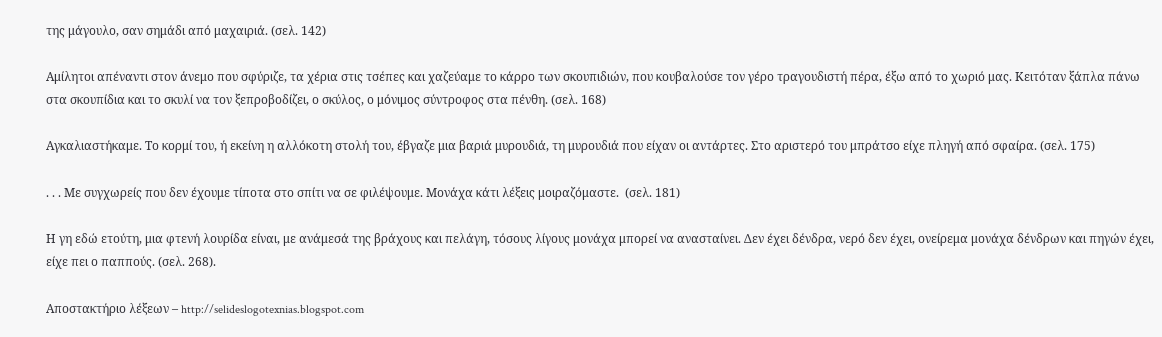της μάγουλο, σαν σημάδι από μαχαιριά. (σελ. 142)

Αμίλητοι απέναντι στον άνεμο που σφύριζε, τα χέρια στις τσέπες και χαζεύαμε το κάρρο των σκουπιδιών, που κουβαλούσε τον γέρο τραγουδιστή πέρα, έξω από το χωριό μας. Κειτόταν ξάπλα πάνω στα σκουπίδια και το σκυλί να τον ξεπροβοδίζει, ο σκύλος, ο μόνιμος σύντροφος στα πένθη. (σελ. 168)

Αγκαλιαστήκαμε. Το κορμί του, ή εκείνη η αλλόκοτη στολή του, έβγαζε μια βαριά μυρουδιά, τη μυρουδιά που είχαν οι αντάρτες. Στο αριστερό του μπράτσο είχε πληγή από σφαίρα. (σελ. 175)

. . . Με συγχωρείς που δεν έχουμε τίποτα στο σπίτι να σε φιλέψουμε. Μονάχα κάτι λέξεις μοιραζόμαστε.  (σελ. 181)

Η γη εδώ ετούτη, μια φτενή λουρίδα είναι, με ανάμεσά της βράχους και πελάγη, τόσους λίγους μονάχα μπορεί να ανασταίνει. Δεν έχει δένδρα, νερό δεν έχει, ονείρεμα μονάχα δένδρων και πηγών έχει, είχε πει ο παππούς. (σελ. 268).

Αποστακτήριο λέξεων – http://selideslogotexnias.blogspot.com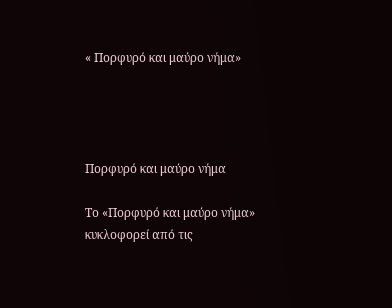« Πορφυρό και μαύρο νήμα»




Πορφυρό και μαύρο νήμα

Το «Πορφυρό και μαύρο νήμα» κυκλοφορεί από τις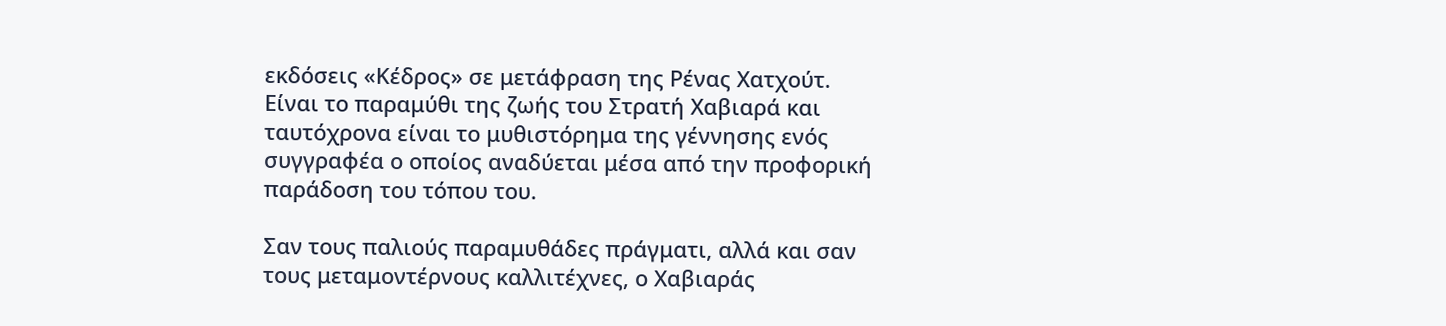εκδόσεις «Κέδρος» σε μετάφραση της Ρένας Χατχούτ. Είναι το παραμύθι της ζωής του Στρατή Χαβιαρά και ταυτόχρονα είναι το μυθιστόρημα της γέννησης ενός συγγραφέα ο οποίος αναδύεται μέσα από την προφορική παράδοση του τόπου του.

Σαν τους παλιούς παραμυθάδες πράγματι, αλλά και σαν τους μεταμοντέρνους καλλιτέχνες, ο Χαβιαράς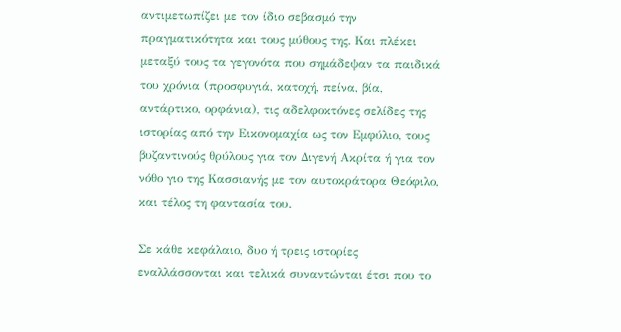αντιμετωπίζει με τον ίδιο σεβασμό την πραγματικότητα και τους μύθους της. Και πλέκει μεταξύ τους τα γεγονότα που σημάδεψαν τα παιδικά του χρόνια (προσφυγιά, κατοχή, πείνα, βία, αντάρτικο, ορφάνια), τις αδελφοκτόνες σελίδες της ιστορίας από την Εικονομαχία ως τον Εμφύλιο, τους βυζαντινούς θρύλους για τον Διγενή Ακρίτα ή για τον νόθο γιο της Κασσιανής με τον αυτοκράτορα Θεόφιλο, και τέλος τη φαντασία του.

Σε κάθε κεφάλαιο, δυο ή τρεις ιστορίες εναλλάσσονται και τελικά συναντώνται έτσι που το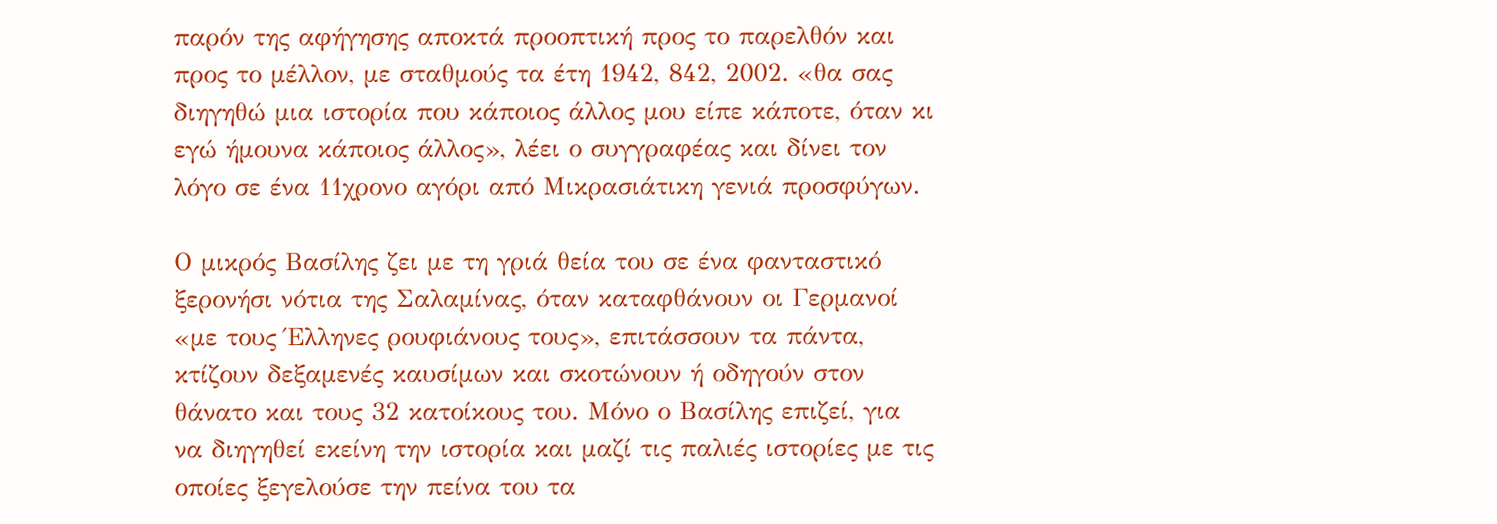παρόν της αφήγησης αποκτά προοπτική προς το παρελθόν και προς το μέλλον, με σταθμούς τα έτη 1942, 842, 2002. «θα σας διηγηθώ μια ιστορία που κάποιος άλλος μου είπε κάποτε, όταν κι εγώ ήμουνα κάποιος άλλος», λέει ο συγγραφέας και δίνει τον λόγο σε ένα 11χρονο αγόρι από Μικρασιάτικη γενιά προσφύγων.

Ο μικρός Βασίλης ζει με τη γριά θεία του σε ένα φανταστικό ξερονήσι νότια της Σαλαμίνας, όταν καταφθάνουν οι Γερμανοί «με τους Έλληνες ρουφιάνους τους», επιτάσσουν τα πάντα, κτίζουν δεξαμενές καυσίμων και σκοτώνουν ή οδηγούν στον θάνατο και τους 32 κατοίκους του. Μόνο ο Βασίλης επιζεί, για να διηγηθεί εκείνη την ιστορία και μαζί τις παλιές ιστορίες με τις οποίες ξεγελούσε την πείνα του τα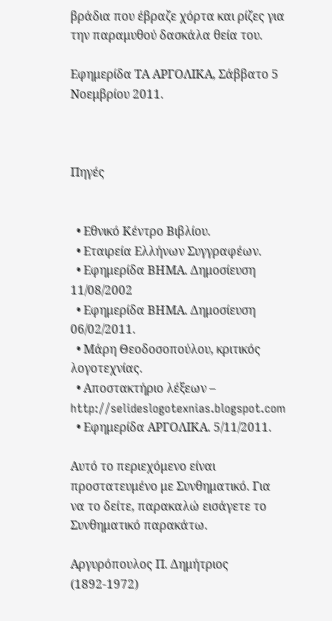βράδια που έβραζε χόρτα και ρίζες για την παραμυθού δασκάλα θεία του.

Εφημερίδα ΤΑ ΑΡΓΟΛΙΚΑ, Σάββατο 5 Νοεμβρίου 2011.



Πηγές


  • Εθνικό Κέντρο Βιβλίου.
  • Εταιρεία Ελλήνων Συγγραφέων.
  • Εφημερίδα ΒΗΜΑ. Δημοσίευση 11/08/2002
  • Εφημερίδα ΒΗΜΑ. Δημοσίευση 06/02/2011.
  • Μάρη Θεοδοσοπούλου, κριτικός λογοτεχνίας.
  • Αποστακτήριο λέξεων – http://selideslogotexnias.blogspot.com
  • Εφημερίδα ΑΡΓΟΛΙΚΑ. 5/11/2011.

Αυτό το περιεχόμενο είναι προστατευμένο με Συνθηματικό. Για να το δείτε, παρακαλώ εισάγετε το Συνθηματικό παρακάτω.

Αργυρόπουλος Π. Δημήτριος (1892-1972)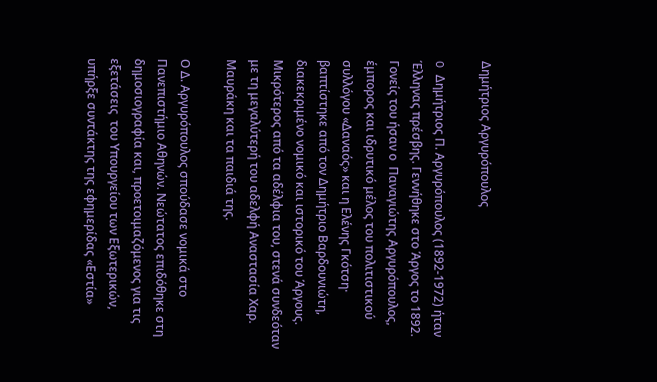Δημήτριος Αργυρόπουλος

O Δημήτριος Π. Αργυρόπουλος (1892-1972) ήταν Έλληνας πρέσβης. Γεννήθηκε στο Άργος το 1892. Γονείς του ήσαν ο  Παναγιώτης Αργυρόπουλος, έμπορος και ιδρυτικό μέλος του πολιτιστικού συλλόγου «Δαναός» και η Ελένης Γκότση· βαπτίστηκε από τον Δημήτριο Βαρδουνιώτη, διακεκριμένο νομικό και ιστορικό του Άργους. Mικρότερος από τα αδέλφια του, στενά συνδεόταν με τη μεγαλύτερή του αδελφή Αναστασία Χαρ. Μαυράκη και τα παιδιά της.

Ο Δ. Αργυρόπουλος σπούδασε νομικά στο Πανεπιστήμιο Αθηνών. Nεώτατος επιδόθηκε στη δημοσιογραφία και, προετοιμαζόμενος για τις εξετάσεις  του Υπουργείου των Εξωτερικών, υπήρξε συντάκτης της εφημερίδας «Εστία»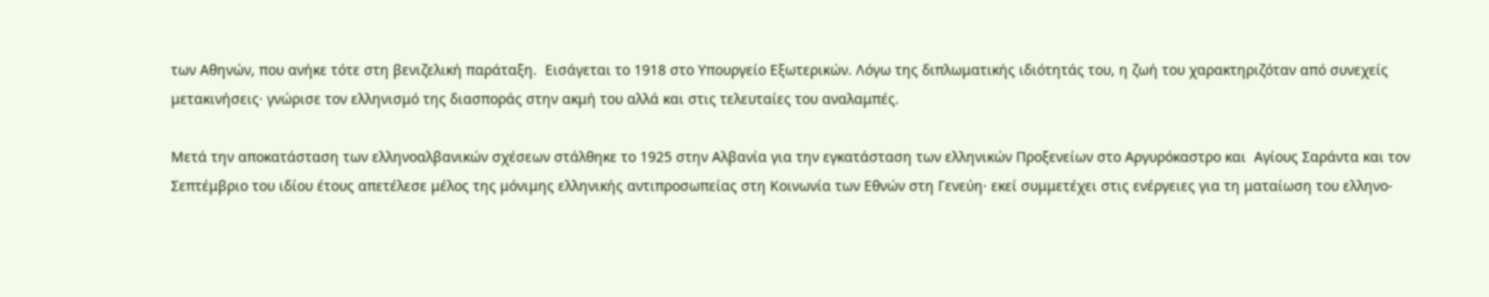των Αθηνών, που ανήκε τότε στη βενιζελική παράταξη.  Eισάγεται το 1918 στο Υπουργείο Εξωτερικών. Λόγω της διπλωματικής ιδιότητάς του, η ζωή του χαρακτηριζόταν από συνεχείς μετακινήσεις· γνώρισε τον ελληνισμό της διασποράς στην ακμή του αλλά και στις τελευταίες του αναλαμπές.

Mετά την αποκατάσταση των ελληνοαλβανικών σχέσεων στάλθηκε το 1925 στην Αλβανία για την εγκατάσταση των ελληνικών Προξενείων στο Αργυρόκαστρο και  Αγίους Σαράντα και τον Σεπτέμβριο του ιδίου έτους απετέλεσε μέλος της μόνιμης ελληνικής αντιπροσωπείας στη Κοινωνία των Εθνών στη Γενεύη· εκεί συμμετέχει στις ενέργειες για τη ματαίωση του ελληνο-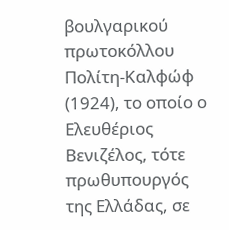βουλγαρικού πρωτοκόλλου Πολίτη-Καλφώφ (1924), το οποίο ο Ελευθέριος Βενιζέλος, τότε πρωθυπουργός της Ελλάδας, σε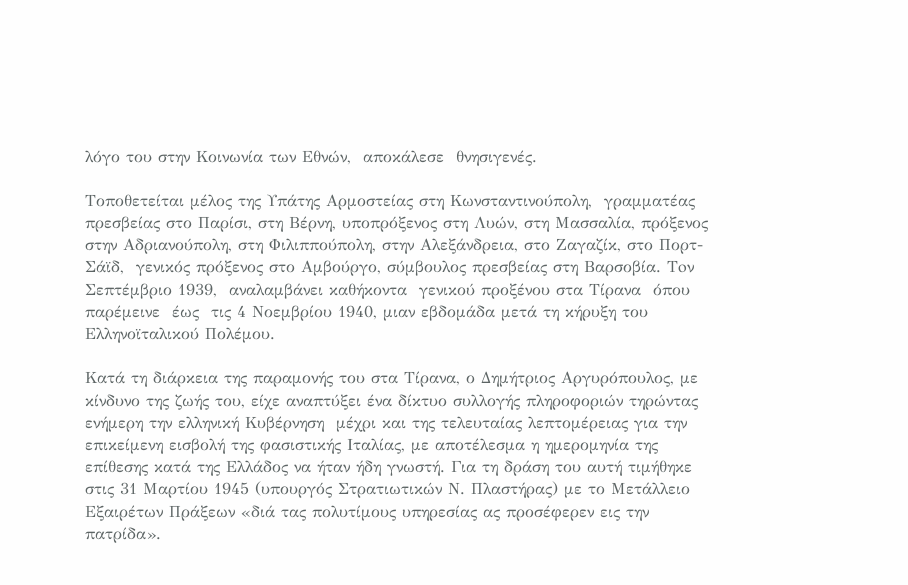λόγο του στην Κοινωνία των Εθνών,  αποκάλεσε  θνησιγενές.

Τοποθετείται μέλος της Υπάτης Αρμοστείας στη Κωνσταντινούπολη,  γραμματέας πρεσβείας στο Παρίσι, στη Βέρνη, υποπρόξενος στη Λυών, στη Μασσαλία, πρόξενος στην Αδριανούπολη, στη Φιλιππούπολη, στην Αλεξάνδρεια, στο Ζαγαζίκ, στο Πορτ-Σάϊδ,  γενικός πρόξενος στο Αμβούργο, σύμβουλος πρεσβείας στη Βαρσοβία. Toν Σεπτέμβριο 1939,  αναλαμβάνει καθήκοντα  γενικού προξένου στα Τίρανα  όπου παρέμεινε  έως  τις 4 Νοεμβρίου 1940, μιαν εβδομάδα μετά τη κήρυξη του Ελληνοϊταλικού Πολέμου.

Κατά τη διάρκεια της παραμονής του στα Τίρανα, ο Δημήτριος Αργυρόπουλος, με κίνδυνο της ζωής του, είχε αναπτύξει ένα δίκτυο συλλογής πληροφοριών τηρώντας ενήμερη την ελληνική Κυβέρνηση  μέχρι και της τελευταίας λεπτομέρειας για την επικείμενη εισβολή της φασιστικής Ιταλίας, με αποτέλεσμα η ημερομηνία της επίθεσης κατά της Ελλάδος να ήταν ήδη γνωστή. Για τη δράση του αυτή τιμήθηκε στις 31 Μαρτίου 1945 (υπουργός Στρατιωτικών Ν. Πλαστήρας) με το Μετάλλειο Εξαιρέτων Πράξεων «διά τας πολυτίμους υπηρεσίας ας προσέφερεν εις την πατρίδα».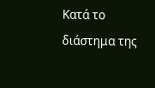Κατά το διάστημα της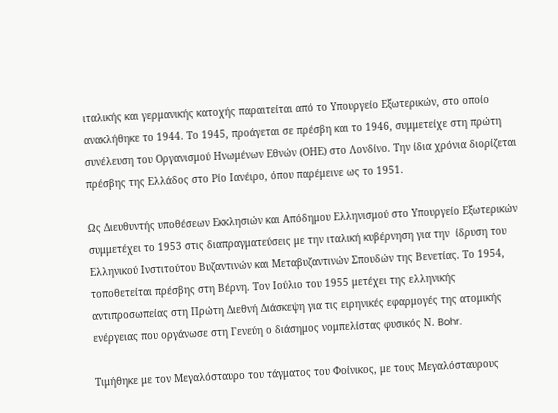ιταλικής και γερμανικής κατοχής παραιτείται από το Yπουργείο Εξωτερικών, στο οποίο ανακλήθηκε το 1944. Το 1945, προάγεται σε πρέσβη και το 1946, συμμετείχε στη πρώτη συνέλευση του Οργανισμού Ηνωμένων Εθνών (ΟΗΕ) στο Λονδίνο. Την ίδια χρόνια διορίζεται πρέσβης της Ελλάδος στο Ρίο Ιανέιρο, όπου παρέμεινε ως το 1951.

Ως Διευθυντής υποθέσεων Eκκλησιών και Aπόδημου Ελληνισμού στο Υπουργείο Εξωτερικών συμμετέχει το 1953 στις διαπραγματεύσεις με την ιταλική κυβέρνηση για την  ίδρυση του Ελληνικού Ινστιτούτου Bυζαντινών και Μεταβυζαντινών Σπουδών της Βενετίας. Tο 1954, τοποθετείται πρέσβης στη Βέρνη. Τον Ιούλιο του 1955 μετέχει της ελληνικής αντιπροσωπείας στη Πρώτη Διεθνή Διάσκεψη για τις ειρηνικές εφαρμογές της ατομικής ενέργειας που οργάνωσε στη Γενεύη ο διάσημος νομπελίστας φυσικός Ν. Bohr.

Τιμήθηκε με τον Μεγαλόσταυρο του τάγματος του Φοίνικος, με τους Μεγαλόσταυρους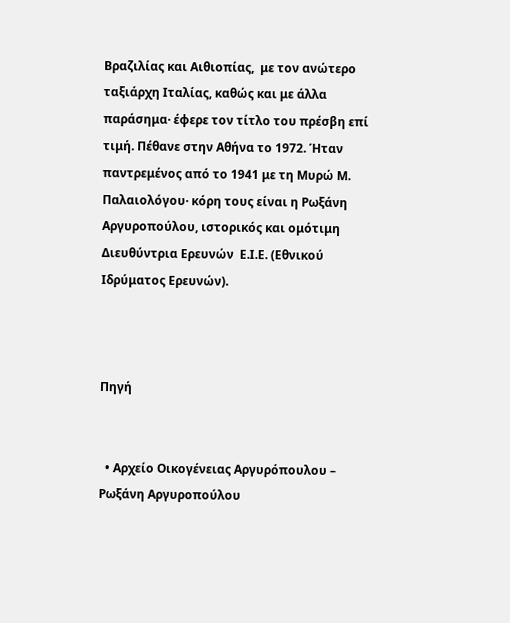Βραζιλίας και Αιθιοπίας,  με τον ανώτερο ταξιάρχη Ιταλίας, καθώς και με άλλα παράσημα· έφερε τον τίτλο του πρέσβη επί τιμή. Πέθανε στην Αθήνα το 1972. Ήταν παντρεμένος από το 1941 με τη Μυρώ Μ. Παλαιολόγου· κόρη τους είναι η Ρωξάνη Αργυροπούλου, ιστορικός και ομότιμη Διευθύντρια Ερευνών  Ε.Ι.Ε. (Εθνικού Ιδρύματος Ερευνών).



Πηγή


  • Αρχείο Οικογένειας Αργυρόπουλου – Ρωξάνη Αργυροπούλου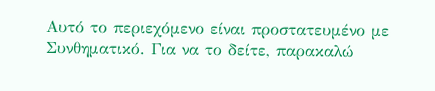Αυτό το περιεχόμενο είναι προστατευμένο με Συνθηματικό. Για να το δείτε, παρακαλώ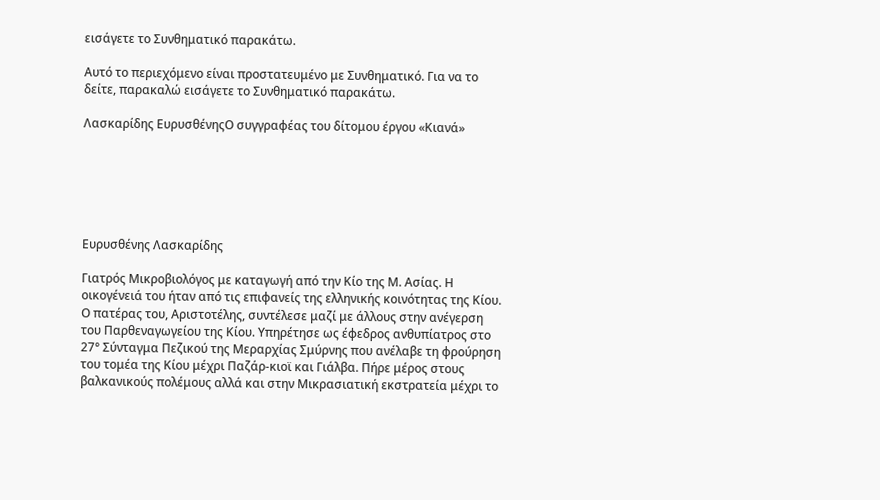εισάγετε το Συνθηματικό παρακάτω.

Αυτό το περιεχόμενο είναι προστατευμένο με Συνθηματικό. Για να το δείτε, παρακαλώ εισάγετε το Συνθηματικό παρακάτω.

Λασκαρίδης ΕυρυσθένηςΟ συγγραφέας του δίτομου έργου «Κιανά»






Ευρυσθένης Λασκαρίδης

Γιατρός Μικροβιολόγος με καταγωγή από την Κίο της Μ. Ασίας. Η οικογένειά του ήταν από τις επιφανείς της ελληνικής κοινότητας της Κίου. Ο πατέρας του, Αριστοτέλης, συντέλεσε μαζί με άλλους στην ανέγερση του Παρθεναγωγείου της Κίου. Υπηρέτησε ως έφεδρος ανθυπίατρος στο 27° Σύνταγμα Πεζικού της Μεραρχίας Σμύρνης που ανέλαβε τη φρούρηση του τομέα της Κίου μέχρι Παζάρ-κιοϊ και Γιάλβα. Πήρε μέρος στους βαλκανικούς πολέμους αλλά και στην Μικρασιατική εκστρατεία μέχρι το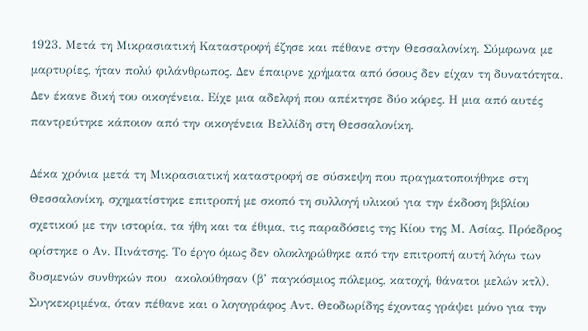1923. Μετά τη Μικρασιατική Καταστροφή έζησε και πέθανε στην Θεσσαλονίκη. Σύμφωνα με μαρτυρίες, ήταν πολύ φιλάνθρωπος. Δεν έπαιρνε χρήματα από όσους δεν είχαν τη δυνατότητα. Δεν έκανε δική του οικογένεια. Είχε μια αδελφή που απέκτησε δύο κόρες. Η μια από αυτές παντρεύτηκε κάποιον από την οικογένεια Βελλίδη στη Θεσσαλονίκη.

Δέκα χρόνια μετά τη Μικρασιατική καταστροφή σε σύσκεψη που πραγματοποιήθηκε στη Θεσσαλονίκη, σχηματίστηκε επιτροπή με σκοπό τη συλλογή υλικού για την έκδοση βιβλίου σχετικού με την ιστορία, τα ήθη και τα έθιμα, τις παραδόσεις της Κίου της Μ. Ασίας. Πρόεδρος ορίστηκε ο Αν. Πινάτσης. Το έργο όμως δεν ολοκληρώθηκε από την επιτροπή αυτή λόγω των δυσμενών συνθηκών που  ακολούθησαν (β’ παγκόσμιος πόλεμος, κατοχή, θάνατοι μελών κτλ). Συγκεκριμένα, όταν πέθανε και ο λογογράφος Αντ. Θεοδωρίδης έχοντας γράψει μόνο για την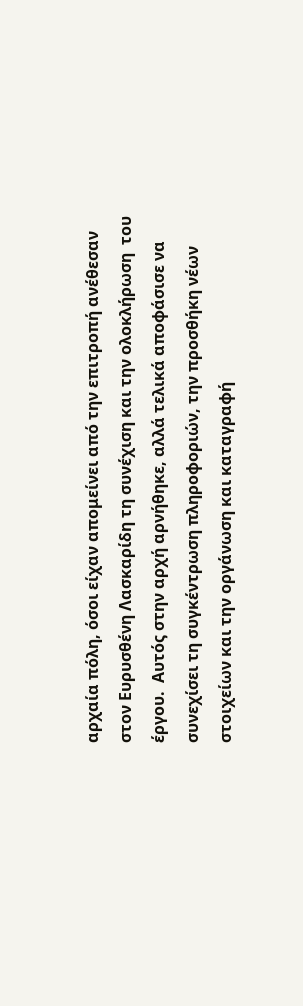αρχαία πόλη, όσοι είχαν απομείνει από την επιτροπή ανέθεσαν στον Ευρυσθένη Λασκαρίδη τη συνέχιση και την ολοκλήρωση  του  έργου.  Αυτός στην αρχή αρνήθηκε, αλλά τελικά αποφάσισε να συνεχίσει τη συγκέντρωση πληροφοριών, την προσθήκη νέων στοιχείων και την οργάνωση και καταγραφή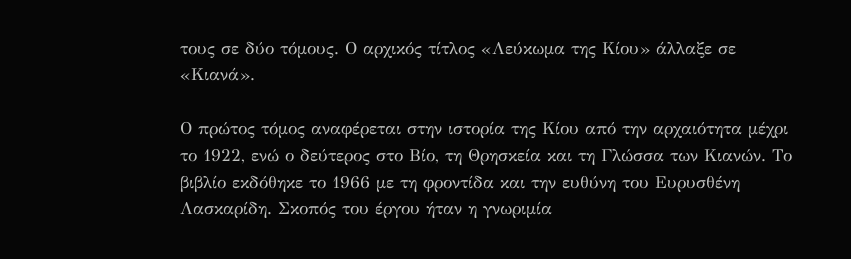τους σε δύο τόμους. Ο αρχικός τίτλος «Λεύκωμα της Κίου» άλλαξε σε «Κιανά».

Ο πρώτος τόμος αναφέρεται στην ιστορία της Κίου από την αρχαιότητα μέχρι το 1922, ενώ ο δεύτερος στο Βίο, τη Θρησκεία και τη Γλώσσα των Κιανών. Το βιβλίο εκδόθηκε το 1966 με τη φροντίδα και την ευθύνη του Ευρυσθένη Λασκαρίδη. Σκοπός του έργου ήταν η γνωριμία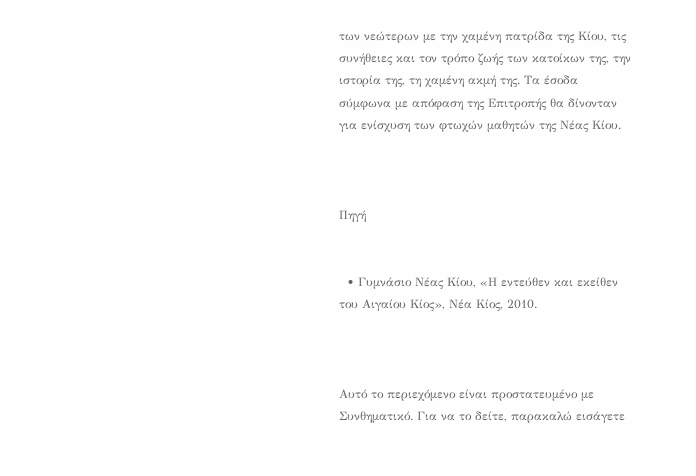των νεώτερων με την χαμένη πατρίδα της Κίου, τις συνήθειες και τον τρόπο ζωής των κατοίκων της, την ιστορία της, τη χαμένη ακμή της. Τα έσοδα σύμφωνα με απόφαση της Επιτροπής θα δίνονταν για ενίσχυση των φτωχών μαθητών της Νέας Κίου.



Πηγή


  • Γυμνάσιο Νέας Κίου, «Η εντεύθεν και εκείθεν του Αιγαίου Κίος», Νέα Κίος, 2010.



Αυτό το περιεχόμενο είναι προστατευμένο με Συνθηματικό. Για να το δείτε, παρακαλώ εισάγετε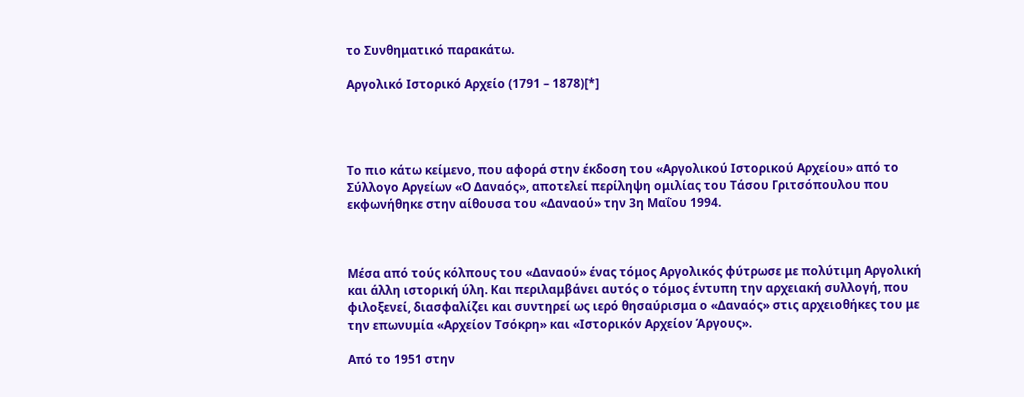το Συνθηματικό παρακάτω.

Αργολικό Ιστορικό Αρχείο (1791 – 1878)[*]




Το πιο κάτω κείμενο, που αφορά στην έκδοση του «Αργολικού Ιστορικού Αρχείου» από το Σύλλογο Αργείων «Ο Δαναός», αποτελεί περίληψη ομιλίας του Τάσου Γριτσόπουλου που εκφωνήθηκε στην αίθουσα του «Δαναού» την 3η Μαΐου 1994.



Μέσα από τούς κόλπους του «Δαναού» ένας τόμος Αργολικός φύτρωσε με πολύτιμη Αργολική και άλλη ιστορική ύλη. Και περιλαμβάνει αυτός ο τόμος έντυπη την αρχειακή συλλογή, που φιλοξενεί, διασφαλίζει και συντηρεί ως ιερό θησαύρισμα ο «Δαναός» στις αρχειοθήκες του με την επωνυμία «Αρχείον Τσόκρη» και «Ιστορικόν Αρχείον Άργους».

Από το 1951 στην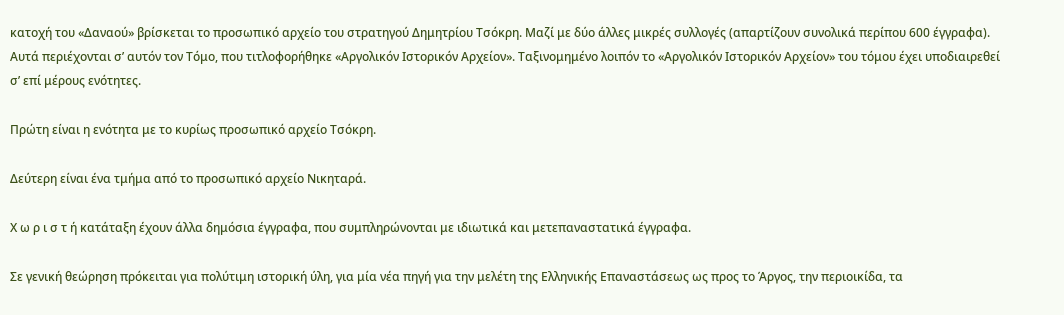κατοχή του «Δαναού» βρίσκεται το προσωπικό αρχείο του στρατηγού Δημητρίου Τσόκρη. Μαζί με δύο άλλες μικρές συλλογές (απαρτίζουν συνολικά περίπου 600 έγγραφα). Αυτά περιέχονται σ’ αυτόν τον Τόμο, που τιτλοφορήθηκε «Αργολικόν Ιστορικόν Αρχείον». Ταξινομημένο λοιπόν το «Αργολικόν Ιστορικόν Αρχείον» του τόμου έχει υποδιαιρεθεί σ’ επί μέρους ενότητες.

Πρώτη είναι η ενότητα με το κυρίως προσωπικό αρχείο Τσόκρη.

Δεύτερη είναι ένα τμήμα από το προσωπικό αρχείο Νικηταρά.

Χ ω ρ ι σ τ ή κατάταξη έχουν άλλα δημόσια έγγραφα, που συμπληρώνονται με ιδιωτικά και μετεπαναστατικά έγγραφα.

Σε γενική θεώρηση πρόκειται για πολύτιμη ιστορική ύλη, για μία νέα πηγή για την μελέτη της Ελληνικής Επαναστάσεως ως προς το Άργος, την περιοικίδα, τα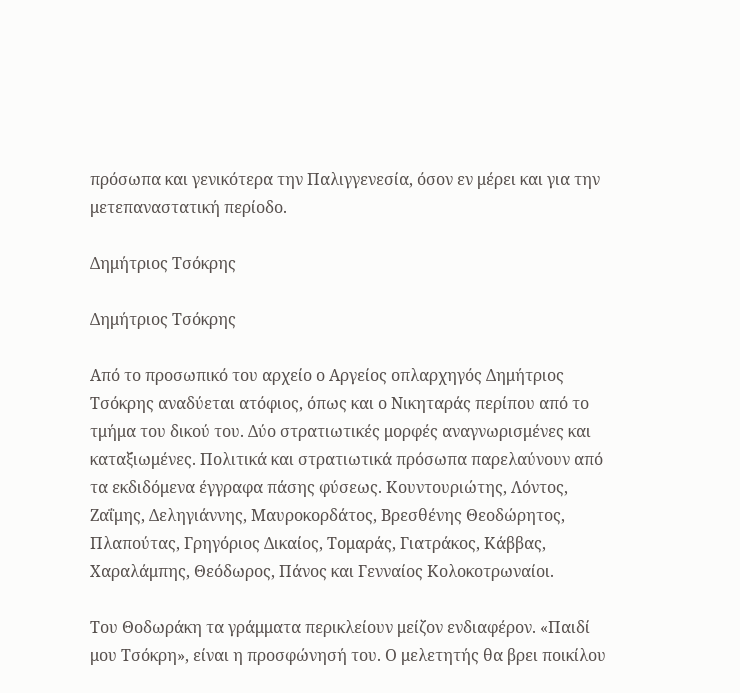πρόσωπα και γενικότερα την Παλιγγενεσία, όσον εν μέρει και για την μετεπαναστατική περίοδο.

Δημήτριος Τσόκρης

Δημήτριος Τσόκρης

Από το προσωπικό του αρχείο ο Αργείος οπλαρχηγός Δημήτριος Τσόκρης αναδύεται ατόφιος, όπως και ο Νικηταράς περίπου από το τμήμα του δικού του. Δύο στρατιωτικές μορφές αναγνωρισμένες και καταξιωμένες. Πολιτικά και στρατιωτικά πρόσωπα παρελαύνουν από τα εκδιδόμενα έγγραφα πάσης φύσεως. Κουντουριώτης, Λόντος, Ζαΐμης, Δεληγιάννης, Μαυροκορδάτος, Βρεσθένης Θεοδώρητος, Πλαπούτας, Γρηγόριος Δικαίος, Τομαράς, Γιατράκος, Κάββας, Χαραλάμπης, Θεόδωρος, Πάνος και Γενναίος Κολοκοτρωναίοι.

Του Θοδωράκη τα γράμματα περικλείουν μείζον ενδιαφέρον. «Παιδί μου Τσόκρη», είναι η προσφώνησή του. Ο μελετητής θα βρει ποικίλου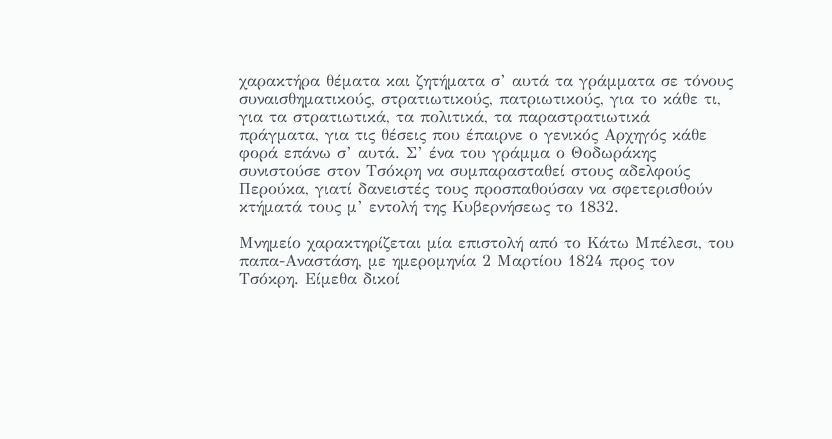χαρακτήρα θέματα και ζητήματα σ’ αυτά τα γράμματα σε τόνους συναισθηματικούς, στρατιωτικούς, πατριωτικούς, για το κάθε τι, για τα στρατιωτικά, τα πολιτικά, τα παραστρατιωτικά πράγματα, για τις θέσεις που έπαιρνε ο γενικός Αρχηγός κάθε φορά επάνω σ’ αυτά. Σ’ ένα του γράμμα ο Θοδωράκης συνιστούσε στον Τσόκρη να συμπαρασταθεί στους αδελφούς Περούκα, γιατί δανειστές τους προσπαθούσαν να σφετερισθούν κτήματά τους μ’ εντολή της Κυβερνήσεως το 1832.

Μνημείο χαρακτηρίζεται μία επιστολή από το Κάτω Μπέλεσι, του παπα-Αναστάση, με ημερομηνία 2 Μαρτίου 1824 προς τον Τσόκρη. Είμεθα δικοί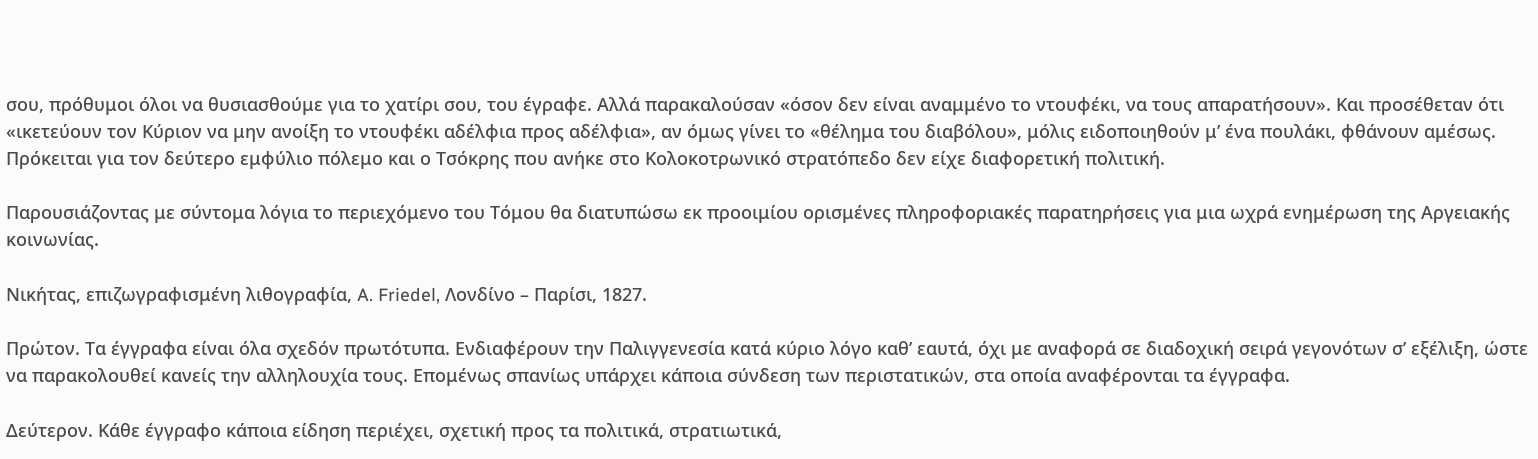σου, πρόθυμοι όλοι να θυσιασθούμε για το χατίρι σου, του έγραφε. Αλλά παρακαλούσαν «όσον δεν είναι αναμμένο το ντουφέκι, να τους απαρατήσουν». Και προσέθεταν ότι «ικετεύουν τον Κύριον να μην ανοίξη το ντουφέκι αδέλφια προς αδέλφια», αν όμως γίνει το «θέλημα του διαβόλου», μόλις ειδοποιηθούν μ’ ένα πουλάκι, φθάνουν αμέσως. Πρόκειται για τον δεύτερο εμφύλιο πόλεμο και ο Τσόκρης που ανήκε στο Κολοκοτρωνικό στρατόπεδο δεν είχε διαφορετική πολιτική.

Παρουσιάζοντας με σύντομα λόγια το περιεχόμενο του Τόμου θα διατυπώσω εκ προοιμίου ορισμένες πληροφοριακές παρατηρήσεις για μια ωχρά ενημέρωση της Αργειακής κοινωνίας.

Νικήτας, επιζωγραφισμένη λιθογραφία, A. Friedel, Λονδίνο – Παρίσι, 1827.

Πρώτον. Τα έγγραφα είναι όλα σχεδόν πρωτότυπα. Ενδιαφέρουν την Παλιγγενεσία κατά κύριο λόγο καθ’ εαυτά, όχι με αναφορά σε διαδοχική σειρά γεγονότων σ’ εξέλιξη, ώστε να παρακολουθεί κανείς την αλληλουχία τους. Επομένως σπανίως υπάρχει κάποια σύνδεση των περιστατικών, στα οποία αναφέρονται τα έγγραφα.

Δεύτερον. Κάθε έγγραφο κάποια είδηση περιέχει, σχετική προς τα πολιτικά, στρατιωτικά,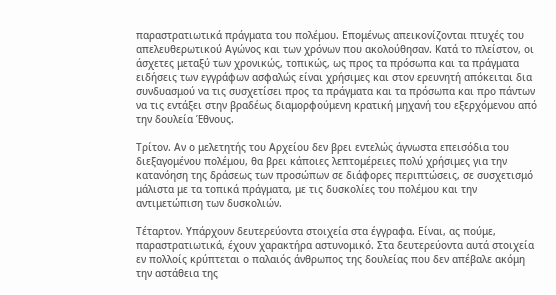παραστρατιωτικά πράγματα του πολέμου. Επομένως απεικονίζονται πτυχές του απελευθερωτικού Αγώνος και των χρόνων που ακολούθησαν. Κατά το πλείστον, οι άσχετες μεταξύ των χρονικώς, τοπικώς, ως προς τα πρόσωπα και τα πράγματα ειδήσεις των εγγράφων ασφαλώς είναι χρήσιμες και στον ερευνητή απόκειται δια συνδυασμού να τις συσχετίσει προς τα πράγματα και τα πρόσωπα και προ πάντων να τις εντάξει στην βραδέως διαμορφούμενη κρατική μηχανή του εξερχόμενου από την δουλεία Έθνους.

Τρίτον. Αν ο μελετητής του Αρχείου δεν βρει εντελώς άγνωστα επεισόδια του διεξαγομένου πολέμου, θα βρει κάποιες λεπτομέρειες πολύ χρήσιμες για την κατανόηση της δράσεως των προσώπων σε διάφορες περιπτώσεις, σε συσχετισμό μάλιστα με τα τοπικά πράγματα, με τις δυσκολίες του πολέμου και την αντιμετώπιση των δυσκολιών.

Τέταρτον. Υπάρχουν δευτερεύοντα στοιχεία στα έγγραφα. Είναι, ας πούμε, παραστρατιωτικά, έχουν χαρακτήρα αστυνομικό. Στα δευτερεύοντα αυτά στοιχεία εν πολλοίς κρύπτεται ο παλαιός άνθρωπος της δουλείας που δεν απέβαλε ακόμη την αστάθεια της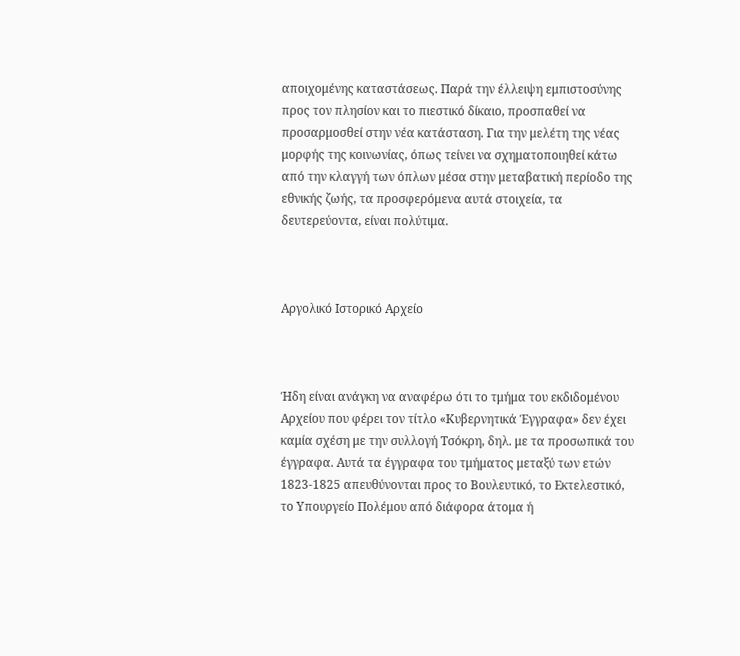αποιχομένης καταστάσεως. Παρά την έλλειψη εμπιστοσύνης προς τον πλησίον και το πιεστικό δίκαιο, προσπαθεί να προσαρμοσθεί στην νέα κατάσταση. Για την μελέτη της νέας μορφής της κοινωνίας, όπως τείνει να σχηματοποιηθεί κάτω από την κλαγγή των όπλων μέσα στην μεταβατική περίοδο της εθνικής ζωής, τα προσφερόμενα αυτά στοιχεία, τα δευτερεύοντα, είναι πολύτιμα.



Αργολικό Ιστορικό Αρχείο



Ήδη είναι ανάγκη να αναφέρω ότι το τμήμα του εκδιδομένου Αρχείου που φέρει τον τίτλο «Κυβερνητικά Έγγραφα» δεν έχει καμία σχέση με την συλλογή Τσόκρη, δηλ. με τα προσωπικά του έγγραφα. Αυτά τα έγγραφα του τμήματος μεταξύ των ετών 1823-1825 απευθύνονται προς το Βουλευτικό, το Εκτελεστικό, το Υπουργείο Πολέμου από διάφορα άτομα ή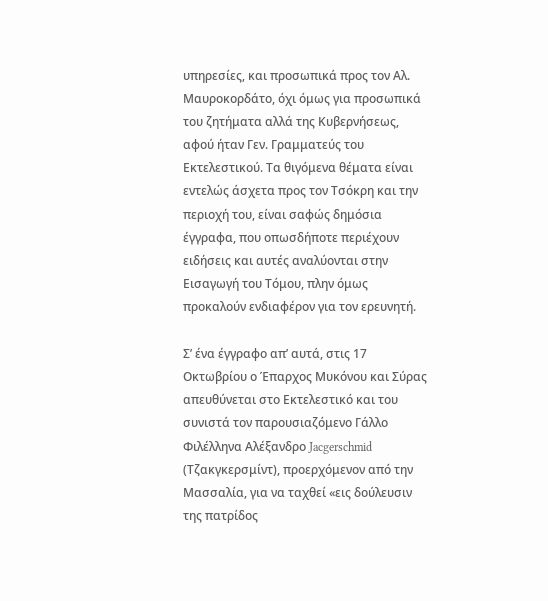υπηρεσίες, και προσωπικά προς τον Αλ.
Μαυροκορδάτο, όχι όμως για προσωπικά του ζητήματα αλλά της Κυβερνήσεως, αφού ήταν Γεν. Γραμματεύς του Εκτελεστικού. Τα θιγόμενα θέματα είναι εντελώς άσχετα προς τον Τσόκρη και την περιοχή του, είναι σαφώς δημόσια έγγραφα, που οπωσδήποτε περιέχουν ειδήσεις και αυτές αναλύονται στην Εισαγωγή του Τόμου, πλην όμως προκαλούν ενδιαφέρον για τον ερευνητή.

Σ’ ένα έγγραφο απ’ αυτά, στις 17 Οκτωβρίου ο Έπαρχος Μυκόνου και Σύρας απευθύνεται στο Εκτελεστικό και του συνιστά τον παρουσιαζόμενο Γάλλο Φιλέλληνα Αλέξανδρο Jacgerschmid (Τζακγκερσμίντ), προερχόμενον από την Μασσαλία, για να ταχθεί «εις δούλευσιν της πατρίδος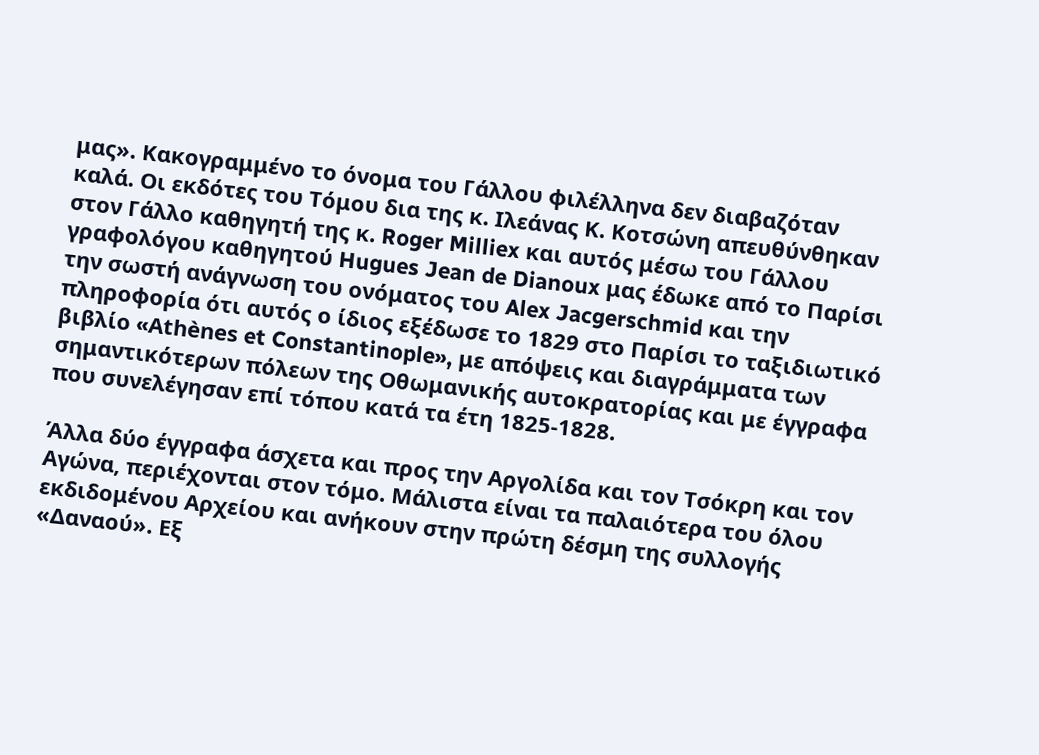μας». Κακογραμμένο το όνομα του Γάλλου φιλέλληνα δεν διαβαζόταν καλά. Οι εκδότες του Τόμου δια της κ. Ιλεάνας Κ. Κοτσώνη απευθύνθηκαν στον Γάλλο καθηγητή της κ. Roger Milliex και αυτός μέσω του Γάλλου γραφολόγου καθηγητού Hugues Jean de Dianoux μας έδωκε από το Παρίσι την σωστή ανάγνωση του ονόματος του Alex Jacgerschmid και την πληροφορία ότι αυτός ο ίδιος εξέδωσε το 1829 στο Παρίσι το ταξιδιωτικό βιβλίο «Athènes et Constantinople», με απόψεις και διαγράμματα των σημαντικότερων πόλεων της Οθωμανικής αυτοκρατορίας και με έγγραφα που συνελέγησαν επί τόπου κατά τα έτη 1825-1828.

Άλλα δύο έγγραφα άσχετα και προς την Αργολίδα και τον Τσόκρη και τον Αγώνα, περιέχονται στον τόμο. Μάλιστα είναι τα παλαιότερα του όλου εκδιδομένου Αρχείου και ανήκουν στην πρώτη δέσμη της συλλογής «Δαναού». Εξ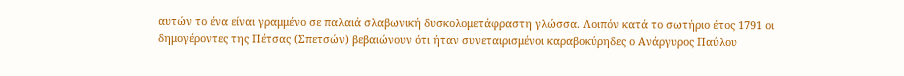αυτών το ένα είναι γραμμένο σε παλαιά σλαβωνική δυσκολομετάφραστη γλώσσα. Λοιπόν κατά το σωτήριο έτος 1791 οι δημογέροντες της Πέτσας (Σπετσών) βεβαιώνουν ότι ήταν συνεταιρισμένοι καραβοκύρηδες ο Ανάργυρος Παύλου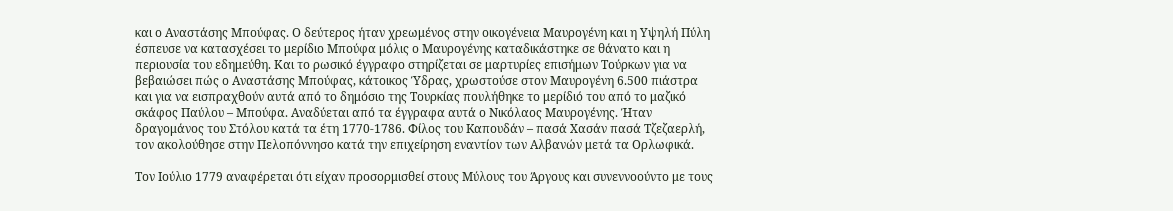και ο Αναστάσης Μπούφας. Ο δεύτερος ήταν χρεωμένος στην οικογένεια Μαυρογένη και η Υψηλή Πύλη έσπευσε να κατασχέσει το μερίδιο Μπούφα μόλις ο Μαυρογένης καταδικάστηκε σε θάνατο και η περιουσία του εδημεύθη. Και το ρωσικό έγγραφο στηρίζεται σε μαρτυρίες επισήμων Τούρκων για να βεβαιώσει πώς ο Αναστάσης Μπούφας, κάτοικος Ύδρας, χρωστούσε στον Μαυρογένη 6.500 πιάστρα και για να εισπραχθούν αυτά από το δημόσιο της Τουρκίας πουλήθηκε το μερίδιό του από το μαζικό σκάφος Παύλου – Μπούφα. Αναδύεται από τα έγγραφα αυτά ο Νικόλαος Μαυρογένης. Ήταν δραγομάνος του Στόλου κατά τα έτη 1770-1786. Φίλος του Kαπουδάν – πασά Χασάν πασά Τζεζαερλή, τον ακολούθησε στην Πελοπόννησο κατά την επιχείρηση εναντίον των Αλβανών μετά τα Ορλωφικά.

Τον Ιούλιο 1779 αναφέρεται ότι είχαν προσορμισθεί στους Μύλους του Άργους και συνεννοούντο με τους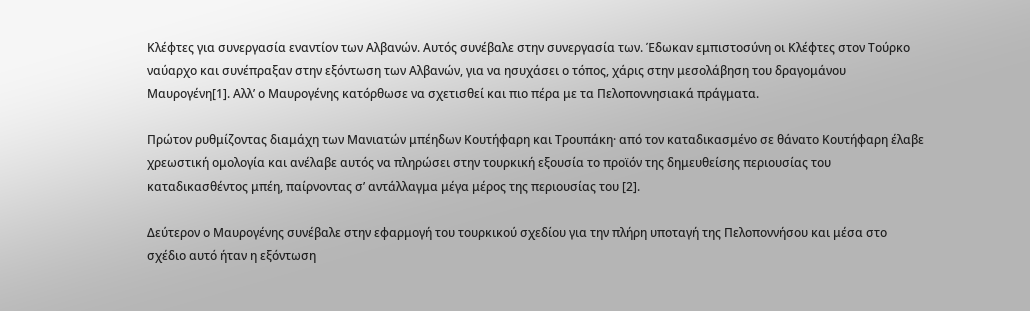Κλέφτες για συνεργασία εναντίον των Αλβανών. Αυτός συνέβαλε στην συνεργασία των. Έδωκαν εμπιστοσύνη οι Κλέφτες στον Τούρκο ναύαρχο και συνέπραξαν στην εξόντωση των Αλβανών, για να ησυχάσει ο τόπος, χάρις στην μεσολάβηση του δραγομάνου Μαυρογένη[1]. Αλλ’ ο Μαυρογένης κατόρθωσε να σχετισθεί και πιο πέρα με τα Πελοποννησιακά πράγματα.

Πρώτον ρυθμίζοντας διαμάχη των Μανιατών μπέηδων Κουτήφαρη και Τρουπάκη· από τον καταδικασμένο σε θάνατο Κουτήφαρη έλαβε χρεωστική ομολογία και ανέλαβε αυτός να πληρώσει στην τουρκική εξουσία το προϊόν της δημευθείσης περιουσίας του καταδικασθέντος μπέη, παίρνοντας σ’ αντάλλαγμα μέγα μέρος της περιουσίας του [2].

Δεύτερον ο Μαυρογένης συνέβαλε στην εφαρμογή του τουρκικού σχεδίου για την πλήρη υποταγή της Πελοποννήσου και μέσα στο σχέδιο αυτό ήταν η εξόντωση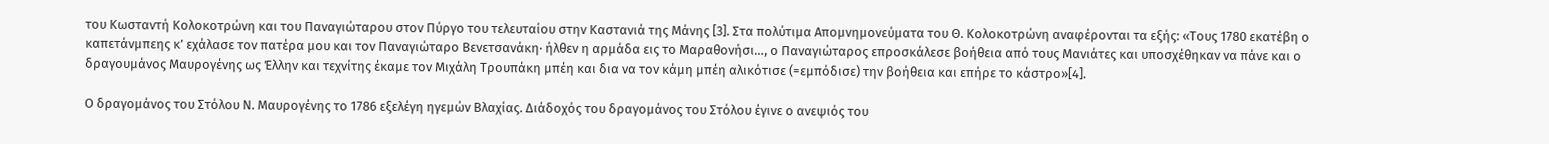του Κωσταντή Κολοκοτρώνη και του Παναγιώταρου στον Πύργο του τελευταίου στην Καστανιά της Μάνης [3]. Στα πολύτιμα Απομνημονεύματα του Θ. Κολοκοτρώνη αναφέρονται τα εξής: «Τους 1780 εκατέβη ο καπετάνμπεης κ’ εχάλασε τον πατέρα μου και τον Παναγιώταρο Βενετσανάκη· ήλθεν η αρμάδα εις το Μαραθονήσι…, ο Παναγιώταρος επροσκάλεσε βοήθεια από τους Μανιάτες και υποσχέθηκαν να πάνε και ο δραγουμάνος Μαυρογένης ως Έλλην και τεχνίτης έκαμε τον Μιχάλη Τρουπάκη μπέη και δια να τον κάμη μπέη αλικότισε (=εμπόδισε) την βοήθεια και επήρε το κάστρο»[4].

Ο δραγομάνος του Στόλου Ν. Μαυρογένης το 1786 εξελέγη ηγεμών Βλαχίας. Διάδοχός του δραγομάνος του Στόλου έγινε ο ανεψιός του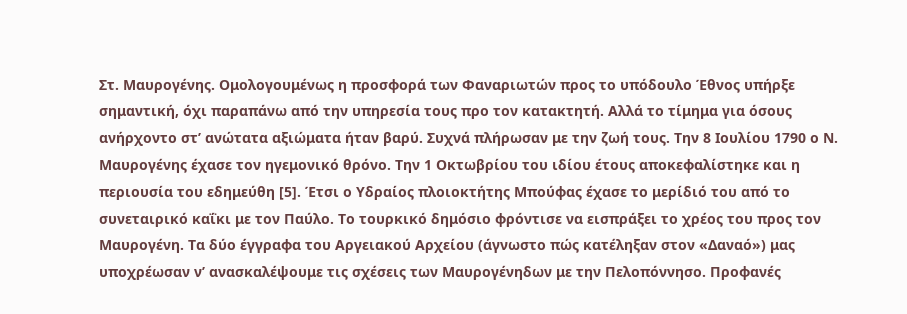Στ. Μαυρογένης. Ομολογουμένως η προσφορά των Φαναριωτών προς το υπόδουλο Έθνος υπήρξε σημαντική, όχι παραπάνω από την υπηρεσία τους προ τον κατακτητή. Αλλά το τίμημα για όσους ανήρχοντο στ’ ανώτατα αξιώματα ήταν βαρύ. Συχνά πλήρωσαν με την ζωή τους. Την 8 Ιουλίου 1790 ο Ν. Μαυρογένης έχασε τον ηγεμονικό θρόνο. Την 1 Οκτωβρίου του ιδίου έτους αποκεφαλίστηκε και η περιουσία του εδημεύθη [5]. Έτσι ο Υδραίος πλοιοκτήτης Μπούφας έχασε το μερίδιό του από το συνεταιρικό καΐκι με τον Παύλο. Το τουρκικό δημόσιο φρόντισε να εισπράξει το χρέος του προς τον Μαυρογένη. Τα δύο έγγραφα του Αργειακού Αρχείου (άγνωστο πώς κατέληξαν στον «Δαναό») μας υποχρέωσαν ν’ ανασκαλέψουμε τις σχέσεις των Μαυρογένηδων με την Πελοπόννησο. Προφανές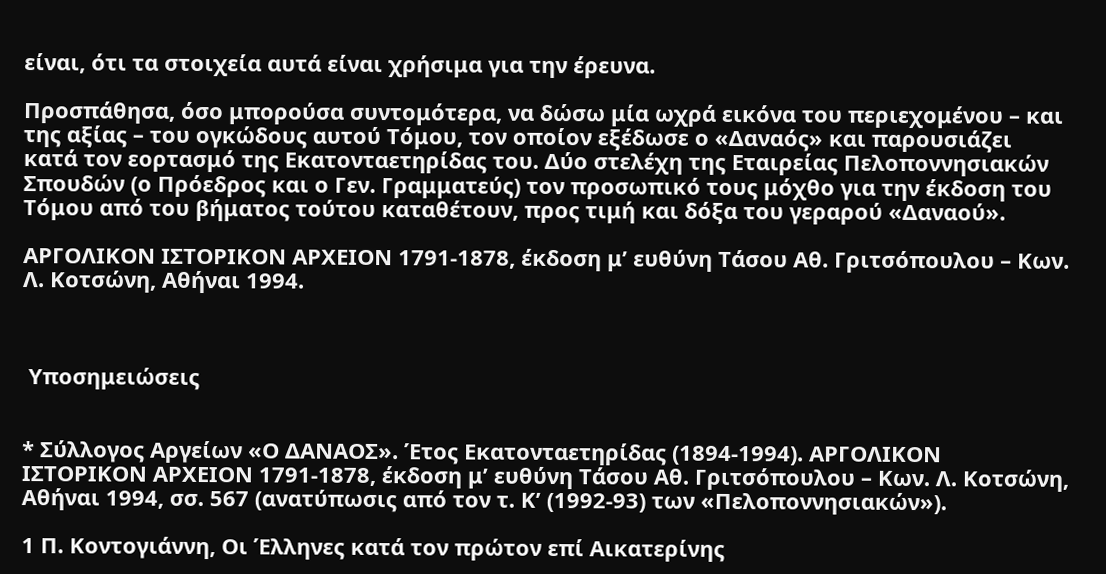είναι, ότι τα στοιχεία αυτά είναι χρήσιμα για την έρευνα.

Προσπάθησα, όσο μπορούσα συντομότερα, να δώσω μία ωχρά εικόνα του περιεχομένου – και της αξίας – του ογκώδους αυτού Τόμου, τον οποίον εξέδωσε ο «Δαναός» και παρουσιάζει κατά τον εορτασμό της Εκατονταετηρίδας του. Δύο στελέχη της Εταιρείας Πελοποννησιακών Σπουδών (ο Πρόεδρος και ο Γεν. Γραμματεύς) τον προσωπικό τους μόχθο για την έκδοση του Τόμου από του βήματος τούτου καταθέτουν, προς τιμή και δόξα του γεραρού «Δαναού».

ΑΡΓΟΛΙΚΟΝ ΙΣΤΟΡΙΚΟΝ ΑΡΧΕΙΟΝ 1791-1878, έκδοση μ’ ευθύνη Τάσου Αθ. Γριτσόπουλου – Κων. Λ. Κοτσώνη, Αθήναι 1994.



 Υποσημειώσεις


* Σύλλογος Αργείων «Ο ΔΑΝΑΟΣ». Έτος Εκατονταετηρίδας (1894-1994). ΑΡΓΟΛΙΚΟΝ ΙΣΤΟΡΙΚΟΝ ΑΡΧΕΙΟΝ 1791-1878, έκδοση μ’ ευθύνη Τάσου Αθ. Γριτσόπουλου – Κων. Λ. Κοτσώνη, Αθήναι 1994, σσ. 567 (ανατύπωσις από τον τ. Κ’ (1992-93) των «Πελοποννησιακών»).

1 Π. Κοντογιάννη, Oι Έλληνες κατά τον πρώτον επί Αικατερίνης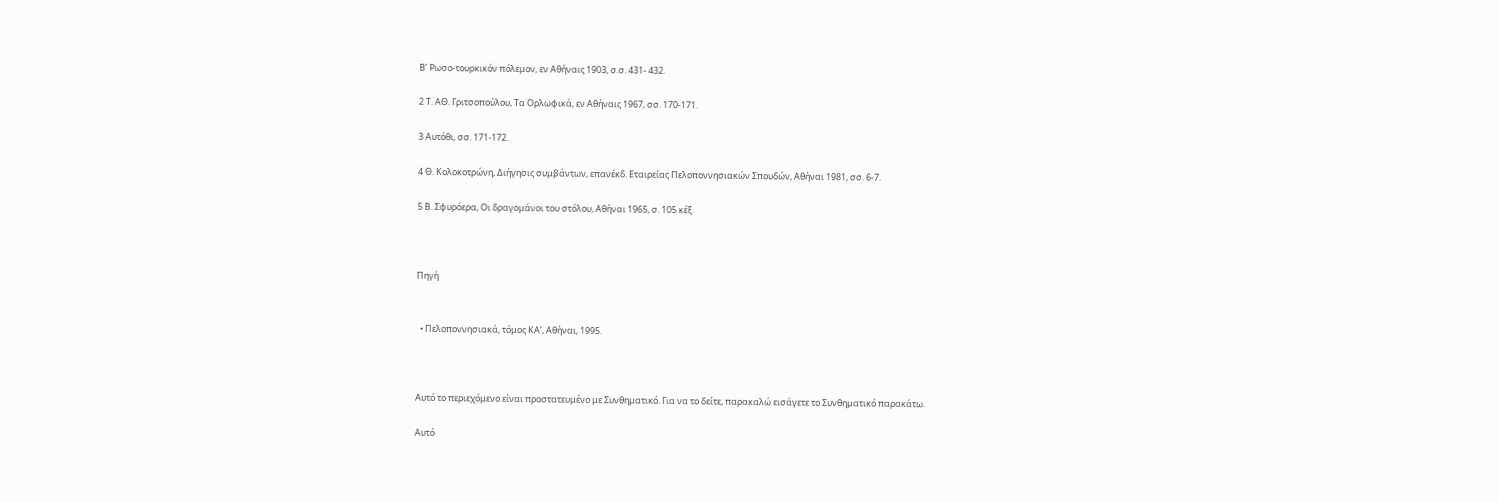Β’ Ρωσο-τουρκικόν πόλεμον, εν Αθήναις 1903, σ.σ. 431- 432.

2 Τ. ΑΘ. Γριτσοπούλου, Τα Ορλωφικά, εν Αθήναις 1967, σσ. 170-171.

3 Αυτόθι, σσ. 171-172.

4 Θ. Κολοκοτρώνη, Διήγησις συμβάντων, επανέκδ. Εταιρείας Πελοποννησιακών Σπουδών, Αθήναι 1981, σσ. 6-7.

5 Β. Σφυρόερα, Οι δραγομάνοι του στόλου, Αθήναι 1965, σ. 105 κέξ.



Πηγή


  • Πελοποννησιακά, τόμος ΚΑ’, Αθήναι, 1995.



Αυτό το περιεχόμενο είναι προστατευμένο με Συνθηματικό. Για να το δείτε, παρακαλώ εισάγετε το Συνθηματικό παρακάτω.

Αυτό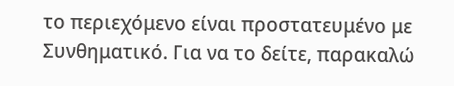το περιεχόμενο είναι προστατευμένο με Συνθηματικό. Για να το δείτε, παρακαλώ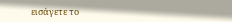εισάγετε το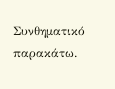Συνθηματικό παρακάτω.